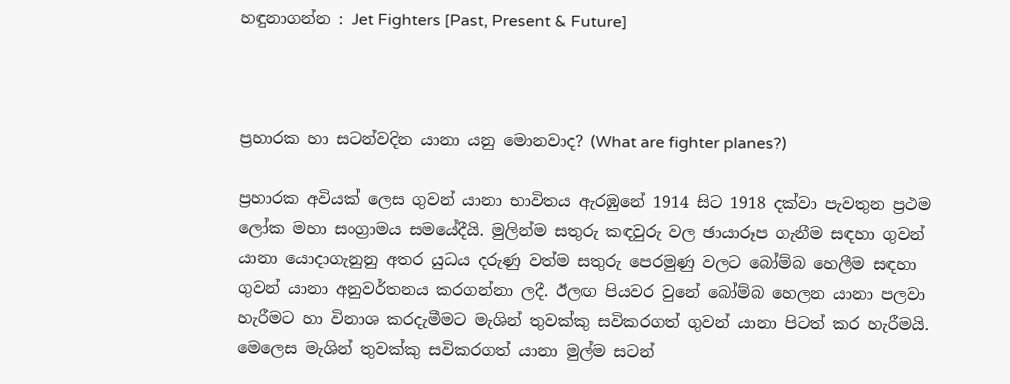හඳුනාගන්න : Jet Fighters [Past, Present & Future]



ප්‍රහාරක හා සටන්වදින යානා යනු මොනවාද? (What are fighter planes?)

ප්‍රහාරක අවියක් ලෙස ගුවන් යානා භාවිතය ඇරඹුනේ 1914 සිට 1918 දක්වා පැවතුන ප්‍රථම ලෝක මහා සංග්‍රාමය සමයේදීයි. මුලින්ම සතුරු කඳවුරු වල ඡායාරූප ගැනීම සඳහා ගුවන් යානා යොදාගැනුනු අතර යුධය දරුණු වත්ම සතුරු පෙරමුණු වලට බෝම්බ හෙලීම සඳහා ගුවන් යානා අනුවර්තනය කරගන්නා ලදී. ඊලඟ පියවර වුනේ බෝම්බ හෙලන යානා පලවා හැරීමට හා විනාශ කරදැමීමට මැශින් තුවක්කු සවිකරගත් ගුවන් යානා පිටත් කර හැරීමයි. මෙලෙස මැශින් තුවක්කු සවිකරගත් යානා මුල්ම සටන්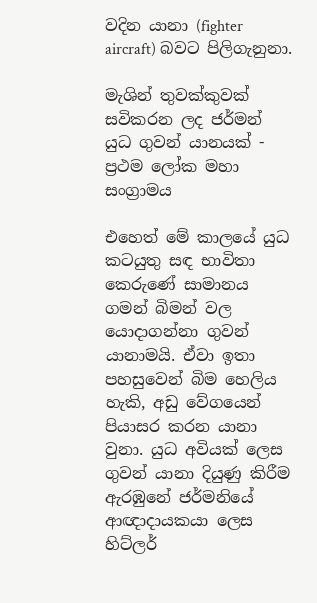වදින යානා (fighter aircraft) බවට පිලිගැනුනා.

මැශින් තුවක්කුවක් සවිකරන ලද ජර්මන් යුධ ගුවන් යානයක් - ප්‍රථම ලෝක මහා සංග්‍රාමය

එහෙත් මේ කාලයේ යුධ කටයුතු සඳ භාවිතා කෙරුණේ සාමානය ගමන් බිමන් වල යොදාගන්නා ගුවන් යානාමයි. ඒවා ඉතා පහසුවෙන් බිම හෙලිය හැකි, අඩු වේගයෙන් පියාසර කරන යානා වුනා. යුධ අවියක් ලෙස ගුවන් යානා දියුණු කිරීම ඇරඹුනේ ජර්මනියේ ආඥාදායකයා ලෙස හිට්ලර්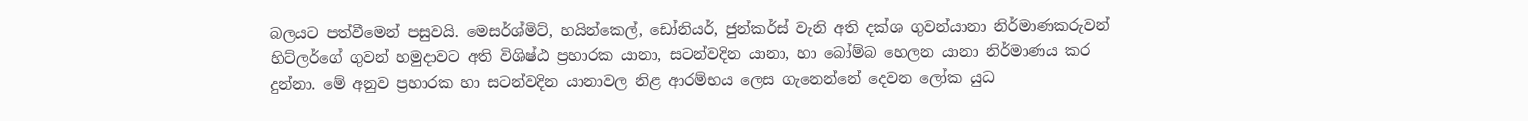බලයට පත්වීමෙන් පසුවයි. මෙසර්ශ්මිට්, හයින්කෙල්, ඩෝනියර්, ජුන්කර්ස් වැනි අති දක්ශ ගුවන්යානා නිර්මාණකරුවන් හිට්ලර්ගේ ගුවන් හමුදාවට අති විශිෂ්ඨ ප්‍රහාරක යානා, සටන්වදින යානා, හා බෝම්බ හෙලන යානා නිර්මාණය කර දුන්නා. මේ අනුව ප්‍රහාරක හා සටන්වදින යානාවල නිළ ආරම්භය ලෙස ගැනෙන්නේ දෙවන ලෝක යුධ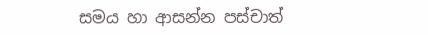සමය හා ආසන්න පස්චාත්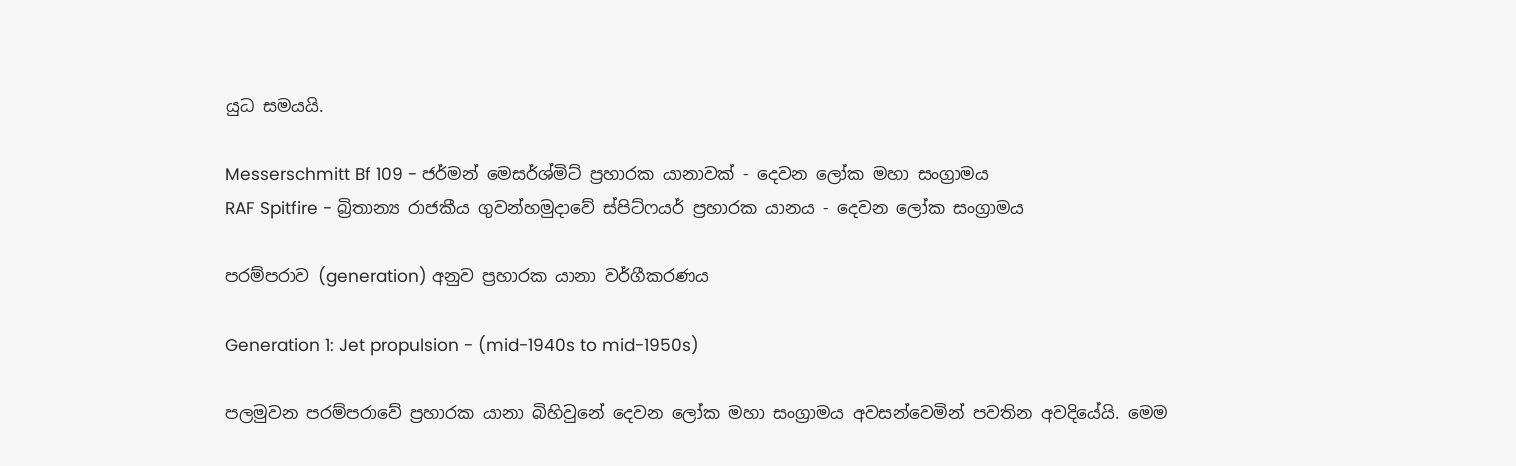යුධ සමයයි.

Messerschmitt Bf 109 - ජර්මන් මෙසර්ශ්මිට් ප්‍රහාරක යානාවක් - දෙවන ලෝක මහා සංග්‍රාමය
RAF Spitfire - බ්‍රිතාන්‍ය රාජකීය ගුවන්හමුදාවේ ස්පිට්ෆයර් ප්‍රහාරක යානය - දෙවන ලෝක සංග්‍රාමය

පරම්පරාව (generation) අනුව ප්‍රහාරක යානා වර්ගීකරණය

Generation 1: Jet propulsion - (mid-1940s to mid-1950s)

පලමුවන පරම්පරාවේ ප්‍රහාරක යානා බිහිවුනේ දෙවන ලෝක මහා සංග්‍රාමය අවසන්වෙමින් පවතින අවදියේයි. මෙම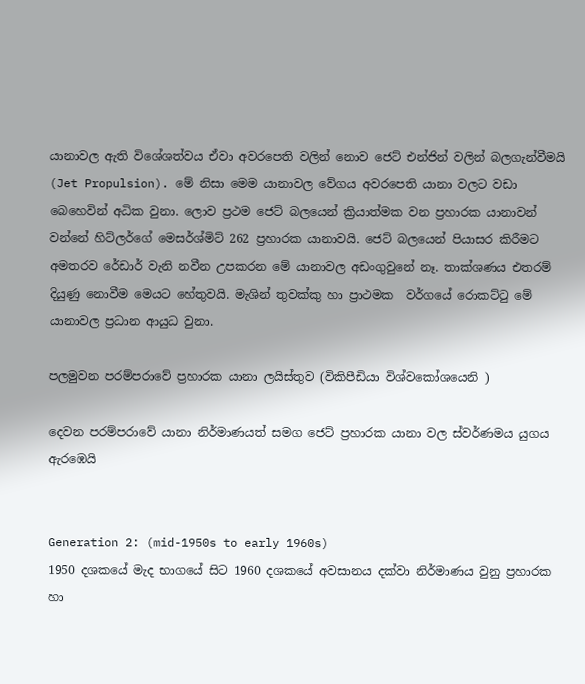යානාවල ඇති විශේශත්වය ඒවා අවරපෙති වලින් නොව ජෙට් එන්ජින් වලින් බලගැන්වීමයි (Jet Propulsion). මේ නිසා මෙම යානාවල වේගය අවරපෙති යානා වලට වඩා බෙහෙවින් අධික වුනා. ලොව ප්‍රථම ජෙට් බලයෙන් ක්‍රියාත්මක වන ප්‍රහාරක යානාවන් වන්නේ හිට්ලර්ගේ මෙසර්ශ්මිට් 262 ප්‍රහාරක යානාවයි. ජෙට් බලයෙන් පියාසර කිරීමට අමතරව රේඩාර් වැනි නවීන උපකරන මේ යානාවල අඩංගුවුනේ නෑ. තාක්ශණය එතරම් දියුණු නොවීම මෙයට හේතුවයි. මැශින් තුවක්කු හා ප්‍රාථමක  වර්ගයේ රොකට්ටු මේ යානාවල ප්‍රධාන ආයුධ වුනා.

පලමුවන පරම්පරාවේ ප්‍රහාරක යානා ලයිස්තුව (විකිපීඩියා විශ්වකෝශයෙනි )

දෙවන පරම්පරාවේ යානා නිර්මාණයත් සමග ජෙට් ප්‍රහාරක යානා වල ස්වර්ණමය යුගය ඇරඹෙයි


Generation 2: (mid-1950s to early 1960s)
1950 දශකයේ මැද භාගයේ සිට 1960 දශකයේ අවසානය දක්වා නිර්මාණය වුනු ප්‍රහාරක හා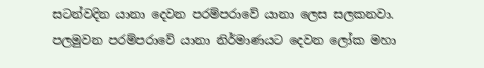සටන්වදින යානා දෙවන පරම්පරාවේ යානා ලෙස සලකනවා. පලමුවන පරම්පරාවේ යානා නිර්මාණයට දෙවන ලෝක මහා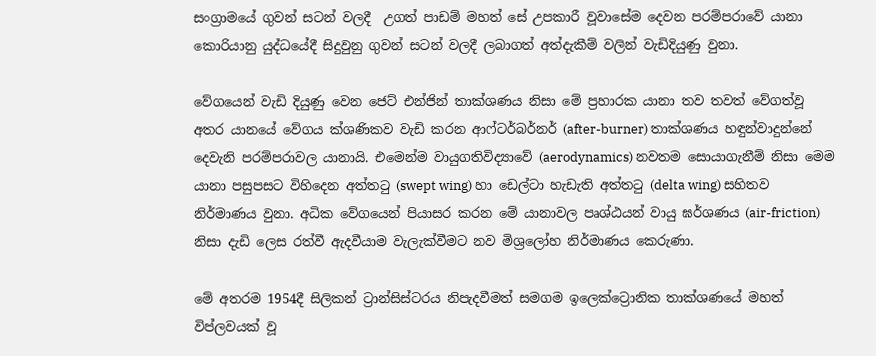සංග්‍රාමයේ ගුවන් සටන් වලදී  උගත් පාඩම් මහත් සේ උපකාරී වූවාසේම දෙවන පරම්පරාවේ යානා කොරියානු යුද්ධයේදී සිදුවුනු ගුවන් සටන් වලදී ලබාගත් අත්දැකීම් වලින් වැඩිදියුණු වුනා.

වේගයෙන් වැඩි දියුණු වෙන ජෙට් එන්ජින් තාක්ශණය නිසා මේ ප්‍රහාරක යානා තව තවත් වේගත්වූ අතර යානයේ වේගය ක්ශණිකව වැඩි කරන ආෆ්ටර්බර්නර් (after-burner) තාක්ශණය හඳුන්වාදුන්නේ දෙවැනි පරම්පරාවල යානායි. එමෙන්ම වායුගතිවිද්‍යාවේ (aerodynamics) නවතම සොයාගැනීම් නිසා මෙම යානා පසුපසට විහිදෙන අත්තටු (swept wing) හා ඩෙල්ටා හැඩැති අත්තටු (delta wing) සහිතව නිර්මාණය වුනා. අධික වේගයෙන් පියාසර කරන මේ යානාවල පෘශ්ඨයන් වායු ඝර්ශණය (air-friction) නිසා දැඩි ලෙස රත්වී ඇදවීයාම වැලැක්වීමට නව මිශ්‍රලෝහ නිර්මාණය කෙරුණා.

මේ අතරම 1954දී සිලිකන් ට්‍රාන්සිස්ටරය නිපැදවීමත් සමගම ඉලෙක්ට්‍රොනික තාක්ශණයේ මහත් විප්ලවයක් වූ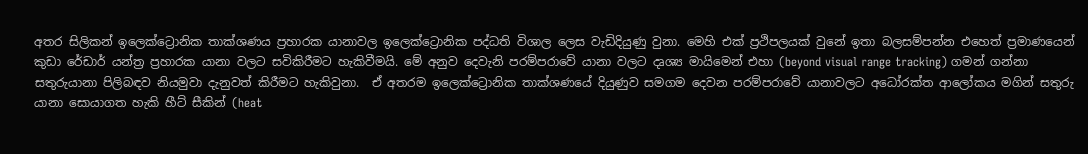අතර සිලිකන් ඉලෙක්ට්‍රොනික තාක්ශණය ප්‍රහාරක යානාවල ඉලෙක්ට්‍රොනික පද්ධති විශාල ලෙස වැඩිදියුණු වුනා. මෙහි එක් ප්‍රථිපලයක් වුනේ ඉතා බලසම්පන්න එහෙත් ප්‍රමාණයෙන් කුඩා රේඩාර් යන්ත්‍ර ප්‍රහාරක යානා වලට සවිකිරීමට හැකිවීමයි. මේ අනුව දෙවැනි පරම්පරාවේ යානා වලට දෘශ්‍ය මායිමෙන් එහා (beyond visual range tracking) ගමන් ගන්නා සතුරුයානා පිලිබඳව නියමුවා දැනුවත් කිරීමට හැකිවුනා.  ඒ අතරම ඉලෙක්ට්‍රොනික තාක්ශණයේ දියුණුව සමගම දෙවන පරම්පරාවේ යානාවලට අධෝරක්ත ආලෝකය මගින් සතුරු යානා සොයාගත හැකි හීට් සීකින් (heat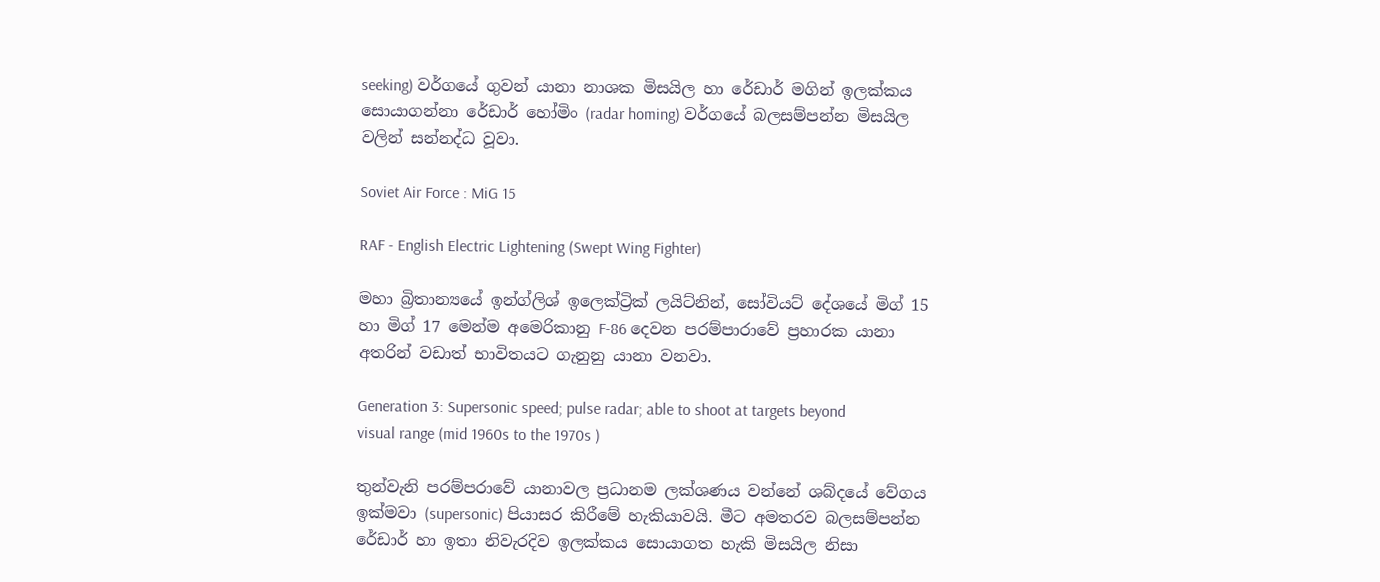seeking) වර්ගයේ ගුවන් යානා නාශක මිසයිල හා රේඩාර් මගින් ඉලක්කය සොයාගන්නා රේඩාර් හෝමිං (radar homing) වර්ගයේ බලසම්පන්න මිසයිල වලින් සන්නද්ධ වූවා.

Soviet Air Force : MiG 15

RAF - English Electric Lightening (Swept Wing Fighter)

මහා බ්‍රිතාන්‍යයේ ඉන්ග්ලිශ් ඉලෙක්ට්‍රික් ලයිට්නින්, සෝවියට් දේශයේ මිග් 15 හා මිග් 17 මෙන්ම අමෙරිකානු F-86 දෙවන පරම්පාරාවේ ප්‍රහාරක යානා අතරින් වඩාත් භාවිතයට ගැනුනු යානා වනවා.

Generation 3: Supersonic speed; pulse radar; able to shoot at targets beyond visual range (mid 1960s to the 1970s )

තුන්වැනි පරම්පරාවේ යානාවල ප්‍රධානම ලක්ශණය වන්නේ ශබ්දයේ වේගය ඉක්මවා (supersonic) පියාසර කිරීමේ හැකියාවයි. මීට අමතරව බලසම්පන්න රේඩාර් හා ඉතා නිවැරදිව ඉලක්කය සොයාගත හැකි මිසයිල නිසා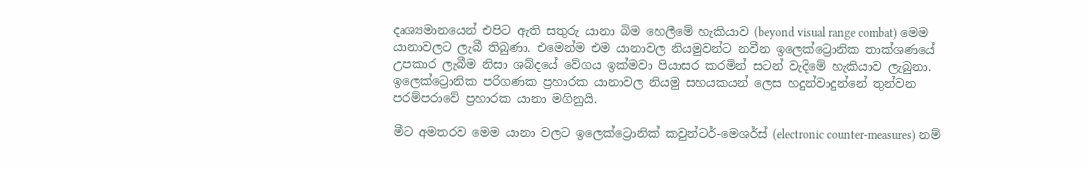දෘශ්‍යමානයෙන් එපිට ඇති සතුරු යානා බිම හෙලීමේ හැකියාව (beyond visual range combat) මෙම යානාවලට ලැබී තිබුණා. එමෙන්ම එම යානාවල නියමුවන්ට නවීන ඉලෙක්ට්‍රොනික තාක්ශණයේ උපකාර ලැබීම නිසා ශබ්දයේ වේගය ඉක්මවා පියාසර කරමින් සටන් වැදිමේ හැකියාව ලැබුනා. ඉලෙක්ට්‍රොනික පරිගණක ප්‍රහාරක යානාවල නියමු සහයකයන් ලෙස හදුන්වාදුන්නේ තුන්වන පරම්පරාවේ ප්‍රහාරක යානා මගිනුයි.

මීට අමතරව මෙම යානා වලට ඉලෙක්ට්‍රොනික් කවුන්ටර්-මෙශර්ස් (electronic counter-measures) නම්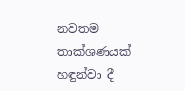නවතම තාක්ශණයක් හඳුන්වා දී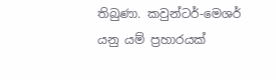තිබුණා. කවුන්ටර්-මෙශර් යනු යම් ප්‍රහාරයක්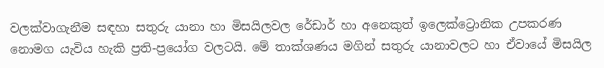වලක්වාගැනීම සඳහා සතුරු යානා හා මිසයිලවල රේඩාර් හා අනෙකුත් ඉලෙක්ට්‍රොනික උපකරණ නොමග යැවිය හැකි ප්‍රති-ප්‍රයෝග වලටයි. මේ තාක්ශණය මගින් සතුරු යානාවලට හා ඒවායේ මිසයිල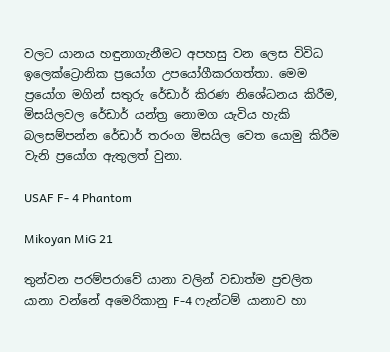වලට යානය හඳුනාගැනීමට අපහසු වන ලෙස විවිධ ඉලෙක්ට්‍රොනික ප්‍රයෝග උපයෝගීකරගත්තා. මෙම ප්‍රයෝග මගින් සතුරු රේඩාර් කිරණ නිශේධනය කිරීම, මිසයිලවල රේඩාර් යන්ත්‍ර නොමග යැවිය හැකි බලසම්පන්න රේඩාර් තරංග මිසයිල වෙත යොමු කිරීම වැනි ප්‍රයෝග ඇතුලත් වුනා.

USAF F- 4 Phantom

Mikoyan MiG 21

තුන්වන පරම්පරාවේ යානා වලින් වඩාත්ම ප්‍රචලිත යානා වන්නේ අමෙරිකානු F-4 ෆැන්ටම් යානාව හා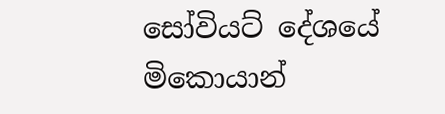සෝවියට් දේශයේ මිකොයාන්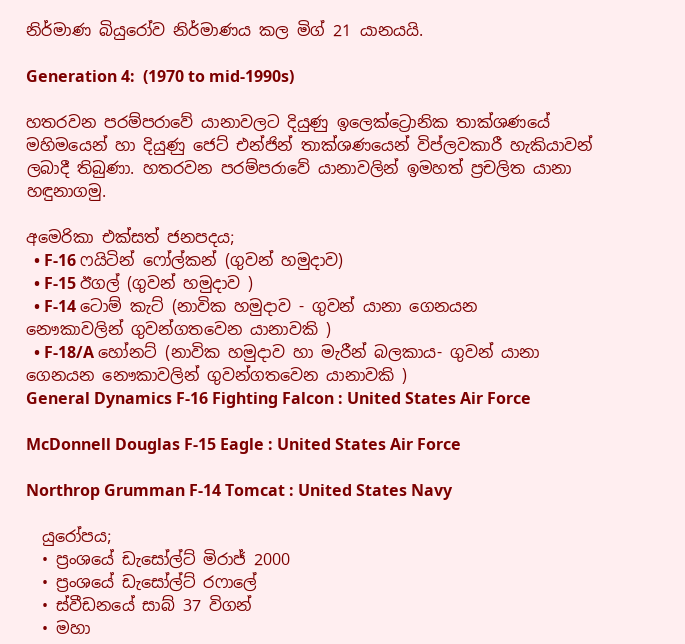නිර්මාණ බියුරෝව නිර්මාණය කල මිග් 21 යානයයි.

Generation 4:  (1970 to mid-1990s)

හතරවන පරම්පරාවේ යානාවලට දියුණු ඉලෙක්ට්‍රොනික තාක්ශණයේ මහිමයෙන් හා දියුණු ජෙට් එන්ජින් තාක්ශණයෙන් විප්ලවකාරී හැකියාවන් ලබාදී තිබුණා. හතරවන පරම්පරාවේ යානාවලින් ඉමහත් ප්‍රචලිත යානා හඳුනාගමු.

අමෙරිකා එක්සත් ජනපදය;
  • F-16 ෆයිටින් ෆෝල්කන් (ගුවන් හමුදාව)
  • F-15 ඊගල් (ගුවන් හමුදාව )
  • F-14 ටොම් කැට් (නාවික හමුදාව - ගුවන් යානා ගෙනයන නෞකාවලින් ගුවන්ගතවෙන යානාවකි )
  • F-18/A හෝනට් (නාවික හමුදාව හා මැරීන් බලකාය- ගුවන් යානා ගෙනයන නෞකාවලින් ගුවන්ගතවෙන යානාවකි )
General Dynamics F-16 Fighting Falcon : United States Air Force

McDonnell Douglas F-15 Eagle : United States Air Force

Northrop Grumman F-14 Tomcat : United States Navy

  යුරෝපය;
  • ප්‍රංශයේ ඩැසෝල්ට් මිරාජ් 2000
  • ප්‍රංශයේ ඩැසෝල්ට් රෆාලේ
  • ස්වීඩනයේ සාබ් 37 විගන්
  • මහා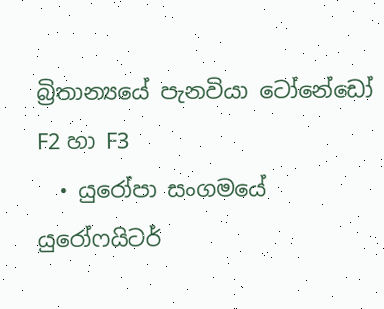බ්‍රිතාන්‍යයේ පැනවියා ටෝනේඩෝ F2 හා F3
  • යුරෝපා සංගමයේ යුරෝෆයිටර්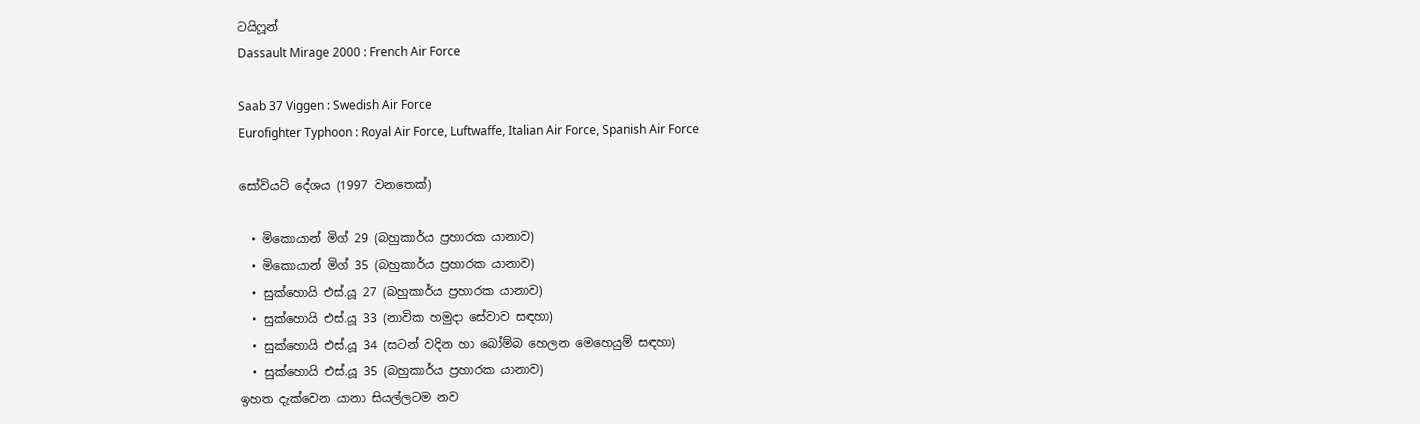ටයිෆූන්
Dassault Mirage 2000 : French Air Force

Saab 37 Viggen : Swedish Air Force
Eurofighter Typhoon : Royal Air Force, Luftwaffe, Italian Air Force, Spanish Air Force

සෝවියට් දේශය (1997 වනතෙක්)

  • මිකොයාන් මිග් 29 (බහුකාර්ය ප්‍රහාරක යානාව)
  • මිකොයාන් මිග් 35 (බහුකාර්ය ප්‍රහාරක යානාව)
  • සුක්හොයි එස්.යූ 27 (බහුකාර්ය ප්‍රහාරක යානාව)
  • සුක්හොයි එස්.යූ 33 (නාවික හමුදා සේවාව සඳහා)
  • සුක්හොයි එස්.යූ 34 (සටන් වදින හා බෝම්බ හෙලන මෙහෙයුම් සඳහා)
  • සුක්හොයි එස්.යූ 35 (බහුකාර්ය ප්‍රහාරක යානාව)
ඉහත දැක්වෙන යානා සියල්ලටම නව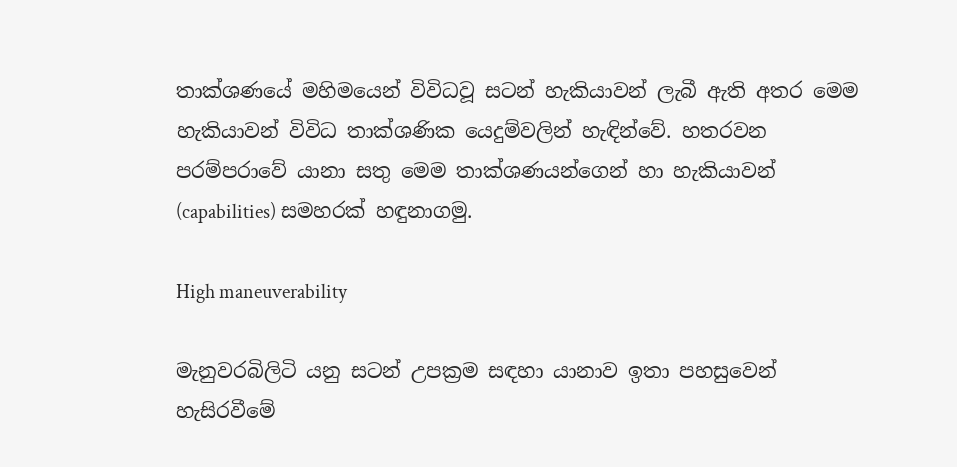තාක්ශණයේ මහිමයෙන් විවිධවූ සටන් හැකියාවන් ලැබී ඇති අතර මෙම හැකියාවන් විවිධ තාක්ශණික යෙදුම්වලින් හැඳින්වේ. හතරවන පරම්පරාවේ යානා සතු මෙම තාක්ශණයන්ගෙන් හා හැකියාවන් (capabilities) සමහරක් හඳුනාගමු.

High maneuverability

මැනුවරබිලිටි යනු සටන් උපක්‍රම සඳහා යානාව ඉතා පහසුවෙන් හැසිරවීමේ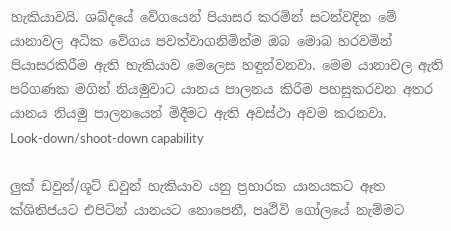හැකියාවයි. ශබ්දයේ වේගයෙන් පියාසර කරමින් සටන්වදින මේ යානාවල අධික වේගය පවත්වාගනිමින්ම ඔබ මොබ හරවමින් පියාසරකිරීම ඇති හැකියාව මෙලෙස හඳුන්වනවා. මෙම යානාවල ඇති පරිගණක මගින් නියමුවාට යානය පාලනය කිරීම පහසුකරවන අතර යානය නියමු පාලනයෙන් මිදීමට ඇති අවස්ථා අවම කරනවා.
Look-down/shoot-down capability

ලුක් ඩවුන්/ශූට් ඩවුන් හැකියාව යනු ප්‍රහාරක යානයකට ඈත ක්ශිතිජයට එපිටින් යානයට නොපෙනී, පෘථිවි ගෝලයේ නැම්මට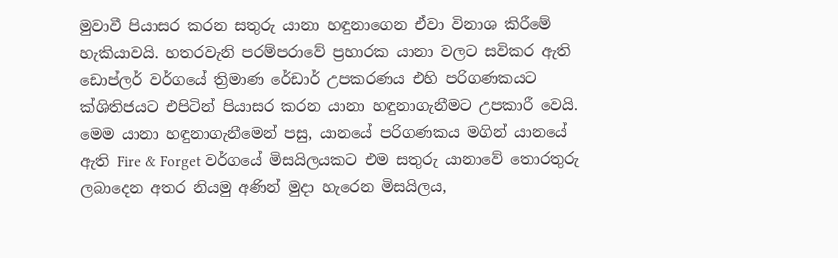මුවාවී පියාසර කරන සතුරු යානා හඳුනාගෙන ඒවා විනාශ කිරීමේ හැකියාවයි. හතරවැනි පරම්පරාවේ ප්‍රහාරක යානා වලට සවිකර ඇති ඩොප්ලර් වර්ගයේ ත්‍රිමාණ රේඩාර් උපකරණය එහි පරිගණකයට ක්ශිතිජයට එපිටින් පියාසර කරන යානා හඳුනාගැනීමට උපකාරී වෙයි. මෙම යානා හඳුනාගැනීමෙන් පසු, යානයේ පරිගණකය මගින් යානයේ ඇති Fire & Forget වර්ගයේ මිසයිලයකට එම සතුරු යානාවේ තොරතුරු ලබාදෙන අතර නියමු අණින් මුදා හැරෙන මිසයිලය,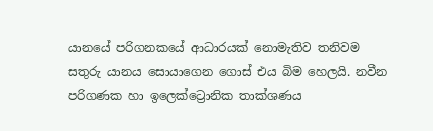යානයේ පරිගනකයේ ආධාරයක් නොමැතිව තනිවම සතුරු යානය සොයාගෙන ගොස් එය බිම හෙලයි. නවීන පරිගණක හා ඉලෙක්ට්‍රොනික තාක්ශණය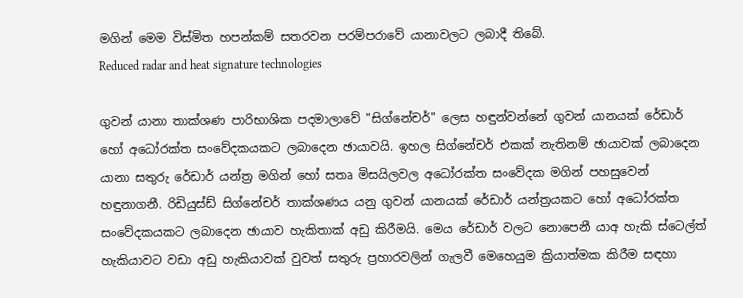මගින් මෙම විස්මිත හපන්කම් සතරවන පරම්පරාවේ යානාවලට ලබාදී තිබේ.
Reduced radar and heat signature technologies

ගුවන් යානා තාක්ශණ පාරිභාශික පදමාලාවේ "සිග්නේචර්" ලෙස හඳුන්වන්නේ ගුවන් යානයක් රේඩාර් හෝ අධෝරක්ත සංවේදකයකට ලබාදෙන ඡායාවයි. ඉහල සිග්නේචර් එකක් නැතිනම් ඡායාවක් ලබාදෙන යානා සතුරු රේඩාර් යන්ත්‍ර මගින් හෝ සතෘ මිසයිලවල අධෝරක්ත සංවේදක මගින් පහසුවෙන් හඳුනාගනී. රිඩියුස්ඩ් සිග්නේචර් තාක්ශණය යනු ගුවන් යානයක් රේඩාර් යන්ත්‍රයකට හෝ අධෝරක්ත සංවේදකයකට ලබාදෙන ඡායාව හැකිතාක් අඩු කිරීමයි. මෙය රේඩාර් වලට නොපෙනී යාඅ හැකි ස්ටෙල්ත් හැකියාවට වඩා අඩු හැකියාවක් වුවත් සතුරු ප්‍රහාරවලින් ගැලවී මෙහෙයුම ක්‍රියාත්මක කිරීම සඳහා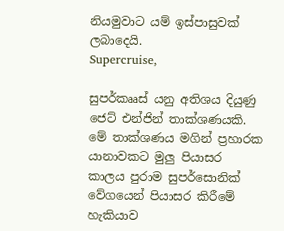නියමුවාට යම් ඉස්පාසුවක් ලබාදෙයි.
Supercruise,

සුපර්කෲස් යනු අතිශය දියුණු ජෙට් එන්ජින් තාක්ශණයකි. මේ තාක්ශණය මගින් ප්‍රහාරක යානාවකට මුලු පියාසර කාලය පුරාම සුපර්සොනික් වේගයෙන් පියාසර කිරීමේ හැකියාව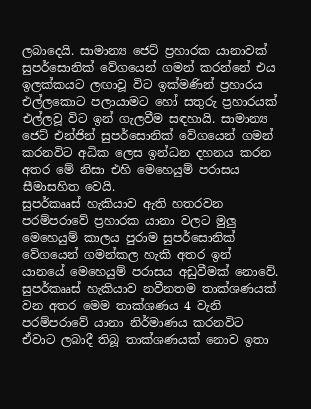ලබාදෙයි. සාමාන්‍ය ජෙට් ප්‍රහාරක යානාවක් සුපර්සොනික් වේගයෙන් ගමන් කරන්නේ එය ඉලක්කයට ලඟාවූ විට ඉක්මණින් ප්‍රහාරය එල්ලකොට පලායාමට හෝ සතුරු ප්‍රහාරයක් එල්ලවූ විට ඉන් ගැලවීම සඳහායි. සාමාන්‍ය ජෙට් එන්ජින් සුපර්සොනික් වේගයෙන් ගමන් කරනවිට අධික ලෙස ඉන්ධන දහනය කරන අතර මේ නිසා එහි මෙහෙයුම් පරාසය සීමාසහිත වෙයි.
සුපර්කෲස් හැකියාව ඇති හතරවන පරම්පරාවේ ප්‍රහාරක යානා වලට මුලු මෙහෙයුම් කාලය පුරාම සුපර්සොනික් වේගයෙන් ගමන්කල හැකි අතර ඉන් යානයේ මෙහෙයුම් පරාසය අඩුවීමක් නොවේ. සුපර්කෲස් හැකියාව නවීනතම තාක්ශණයක් වන අතර මෙම තාක්ශණය 4 වැනි පරම්පරාවේ යානා නිර්මාණය කරනවිට ඒවාට ලබාදී තිබූ තාක්ශණයක් නොව ඉතා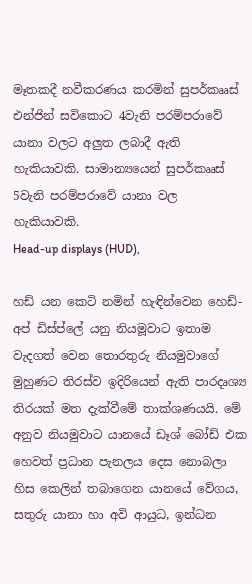මෑතකදී නවීකරණය කරමින් සුපර්කෲස් එන්ජින් සවිකොට 4වැනි පරම්පරාවේ යානා වලට අලුත ලබාදී ඇති හැකියාවකි. සාමාන්‍යයෙන් සුපර්කෲස් 5වැනි පරම්පරාවේ යානා වල හැකියාවකි.
Head-up displays (HUD),

හඩ් යන කෙටි නමින් හැඳින්වෙන හෙඩ්-අප් ඩිස්ප්ලේ යනු නියමූවාට ඉතාම වැදගත් වෙන තොරතුරු නියමුවාගේ මුහුණට තිරස්ව ඉදිරියෙන් ඇති පාරදෘශ්‍ය තිරයක් මත දැක්වීමේ තාක්ශණයයි. මේ අනුව නියමුවාට යානයේ ඩෑශ් බෝඩ් එක හෙවත් ප්‍රධාන පැනලය දෙස නොබලා හිස කෙලින් තබාගෙන යානයේ වේගය, සතුරු යානා හා අවි ආයුධ, ඉන්ධන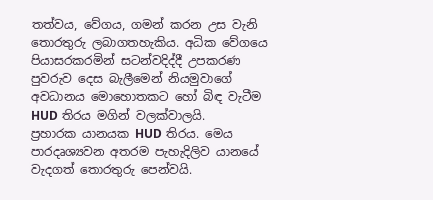තත්වය, වේගය, ගමන් කරන උස වැනි තොරතුරු ලබාගතහැකිය. අධික වේගයෙ පියාසරකරමින් සටන්වදිද්දී උපකරණ පුවරුව දෙස බැලීමෙන් නියමුවාගේ අවධානය මොහොතකට හෝ බිඳ වැටීම HUD තිරය මගින් වලක්වාලයි.
ප්‍රහාරක යානයක HUD තිරය. මෙය පාරදෘශ්‍යවන අතරම පැහැදිලිව යානයේ වැදගත් තොරතුරු පෙන්වයි.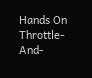Hands On Throttle-And-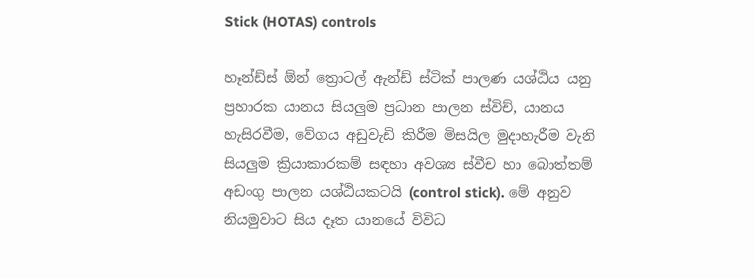Stick (HOTAS) controls

හෑන්ඩ්ස් ඕන් ත්‍රොටල් ඇන්ඩ් ස්ටික් පාලණ යශ්ඨිය යනු ප්‍රහාරක යානය සියලුම ප්‍රධාන පාලන ස්විච්, යානය හැසිරවීම, වේගය අඩුවැඩි කිරීම මිසයිල මුදාහැරීම වැනි සියලුම ක්‍රියාකාරකම් සඳහා අවශ්‍ය ස්වීච හා බොත්තම් අඩංගු පාලන යශ්ඨියකටයි (control stick). මේ අනුව නියමුවාට සිය දෑත යානයේ විවිධ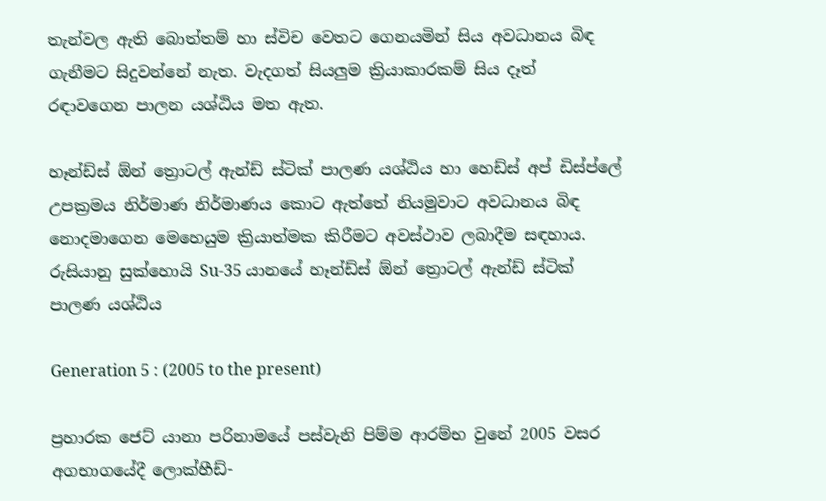තැන්වල ඇති බොත්තම් හා ස්විච වෙතට ගෙනයමින් සිය අවධානය බිඳ ගැනීමට සිදුවන්නේ නැත. වැදගත් සියලුම ක්‍රියාකාරකම් සිය දෑත් රඳාවගෙන පාලන යශ්ඨිය මත ඇත.

හෑන්ඩ්ස් ඕන් ත්‍රොටල් ඇන්ඩ් ස්ටික් පාලණ යශ්ඨිය හා හෙඩ්ස් අප් ඩිස්ප්ලේ උපක්‍රමය නිර්මාණ නිර්මාණය කොට ඇත්තේ නියමුවාට අවධානය බිඳ නොදමාගෙන මෙහෙයුම ක්‍රියාත්මක කිරීමට අවස්ථාව ලබාදීම සඳහාය.
රුසියානු සුක්හොයි Su-35 යානයේ හෑන්ඩ්ස් ඕන් ත්‍රොටල් ඇන්ඩ් ස්ටික් පාලණ යශ්ඨිය

Generation 5 : (2005 to the present)

ප්‍රහාරක ජෙට් යානා පරිනාමයේ පස්වැනි පිම්ම ආරම්භ වුනේ 2005 වසර අගභාගයේදී ලොක්හීඩ්-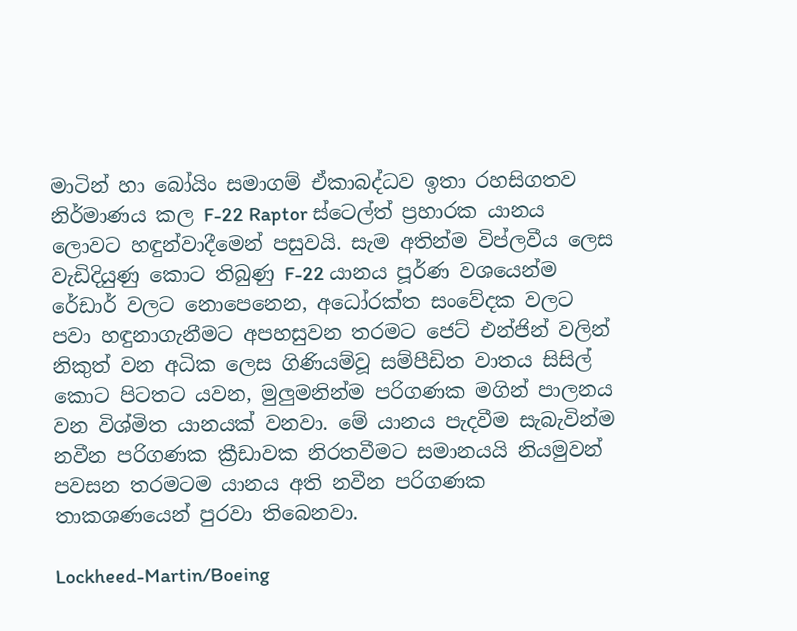මාටින් හා බෝයිං සමාගම් ඒකාබද්ධව ඉතා රහසිගතව නිර්මාණය කල F-22 Raptor ස්ටෙල්ත් ප්‍රහාරක යානය ලොවට හඳුන්වාදීමෙන් පසුවයි. සැම අතින්ම විප්ලවීය ලෙස වැඩිදියුණු කොට තිබුණු F-22 යානය පූර්ණ වශයෙන්ම රේඩාර් වලට නොපෙනෙන, අධෝරක්ත සංවේදක වලට පවා හඳුනාගැනීමට අපහසුවන තරමට ජෙට් එන්ජින් වලින් නිකුත් වන අධික ලෙස ගිණියම්වූ සම්පීඩිත වාතය සිසිල් කොට පිටතට යවන, මුලුමනින්ම පරිගණක මගින් පාලනය වන විශ්මිත යානයක් වනවා. මේ යානය පැදවීම සැබැවින්ම නවීන පරිගණක ක්‍රීඩාවක නිරතවීමට සමානයයි නියමුවන් පවසන තරමටම යානය අති නවීන පරිගණක තාකශණයෙන් පුරවා තිබෙනවා.

Lockheed-Martin/Boeing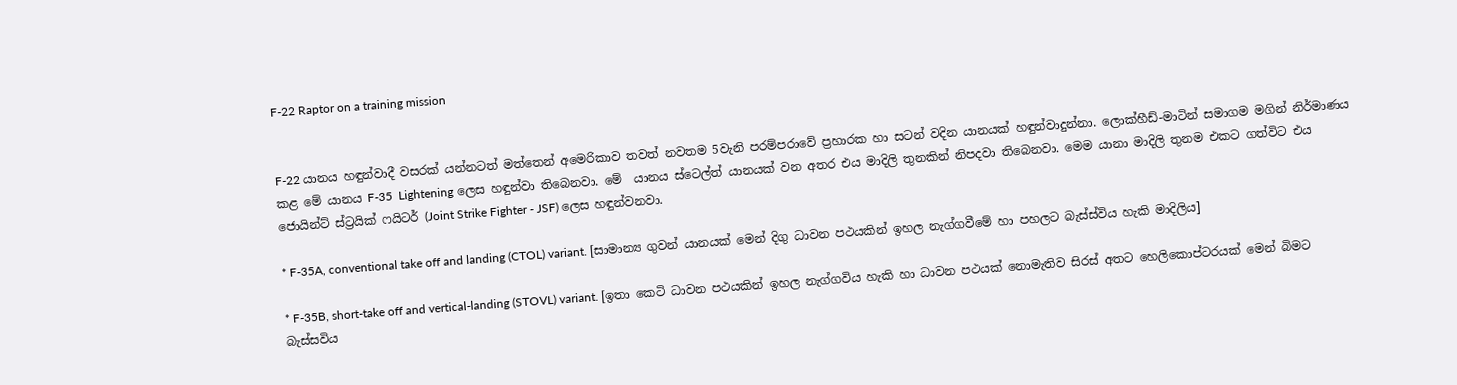F-22 Raptor on a training mission


F-22 යානය හඳුන්වාදී වසරක් යන්නටත් මත්තෙන් අමෙරිකාව තවත් නවතම 5වැනි පරම්පරාවේ ප්‍රහාරක හා සටන් වදින යානයක් හඳුන්වාදුන්නා. ලොක්හීඩ්-මාටින් සමාගම මගින් නිර්මාණය කළ මේ යානය F-35  Lightening ලෙස හඳුන්වා තිබෙනවා. මේ  යානය ස්ටෙල්ත් යානයක් වන අතර එය මාදිලි තුනකින් නිපදවා තිබෙනවා. මෙම යානා මාදිලි තුනම එකට ගත්විට එය ජොයින්ට් ස්ට්‍රයික් ෆයිටර් (Joint Strike Fighter - JSF) ලෙස හඳුන්වනවා.

* F-35A, conventional take off and landing (CTOL) variant. [සාමාන්‍ය ගුවන් යානයක් මෙන් දිගු ධාවන පථයකින් ඉහල නැග්ගවීමේ හා පහලට බැස්ස්විය හැකි මාදිලිය]

* F-35B, short-take off and vertical-landing (STOVL) variant. [ඉතා කෙටි ධාවන පථයකින් ඉහල නැග්ගවිය හැකි හා ධාවන පථයක් නොමැතිව සිරස් අතට හෙලිකොප්ටරයක් මෙන් බිමට බැස්සවිය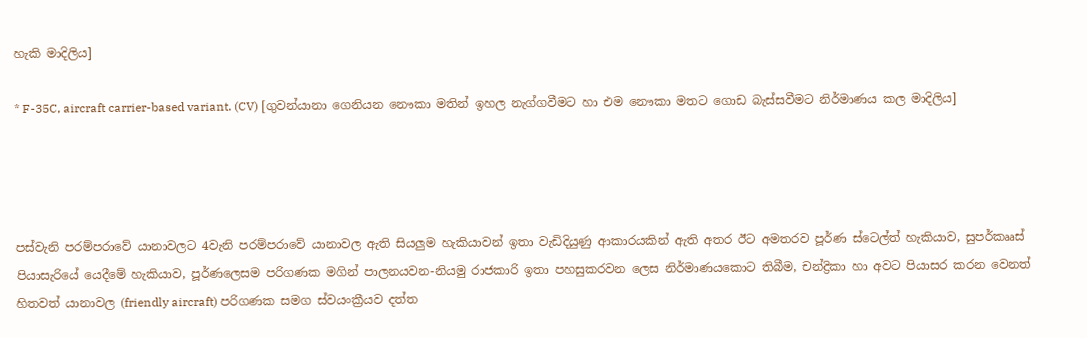හැකි මාදිලිය]

* F-35C, aircraft carrier-based variant. (CV) [ගුවන්යානා ගෙනියන නෞකා මතින් ඉහල නැග්ගවීමට හා එම නෞකා මතට ගොඩ බැස්සවීමට නිර්මාණය කල මාදිලිය]




පස්වැනි පරම්පරාවේ යානාවලට 4වැනි පරම්පරාවේ යානාවල ඇති සියලුම හැකියාවන් ඉතා වැඩිදියුණු ආකාරයකින් ඇති අතර ඊට අමතරව පූර්ණ ස්ටෙල්ත් හැකියාව, සුපර්කෲස් පියාසැරියේ යෙදීමේ හැකියාව, පූර්ණලෙසම පරිගණක මගින් පාලනයවන-නියමු රාජකාරි ඉතා පහසුකරවන ලෙස නිර්මාණයකොට තිබීම, චන්ද්‍රිකා හා අවට පියාසර කරන වෙනත් හිතවත් යානාවල (friendly aircraft) පරිගණක සමග ස්වයංක්‍රීයව දත්ත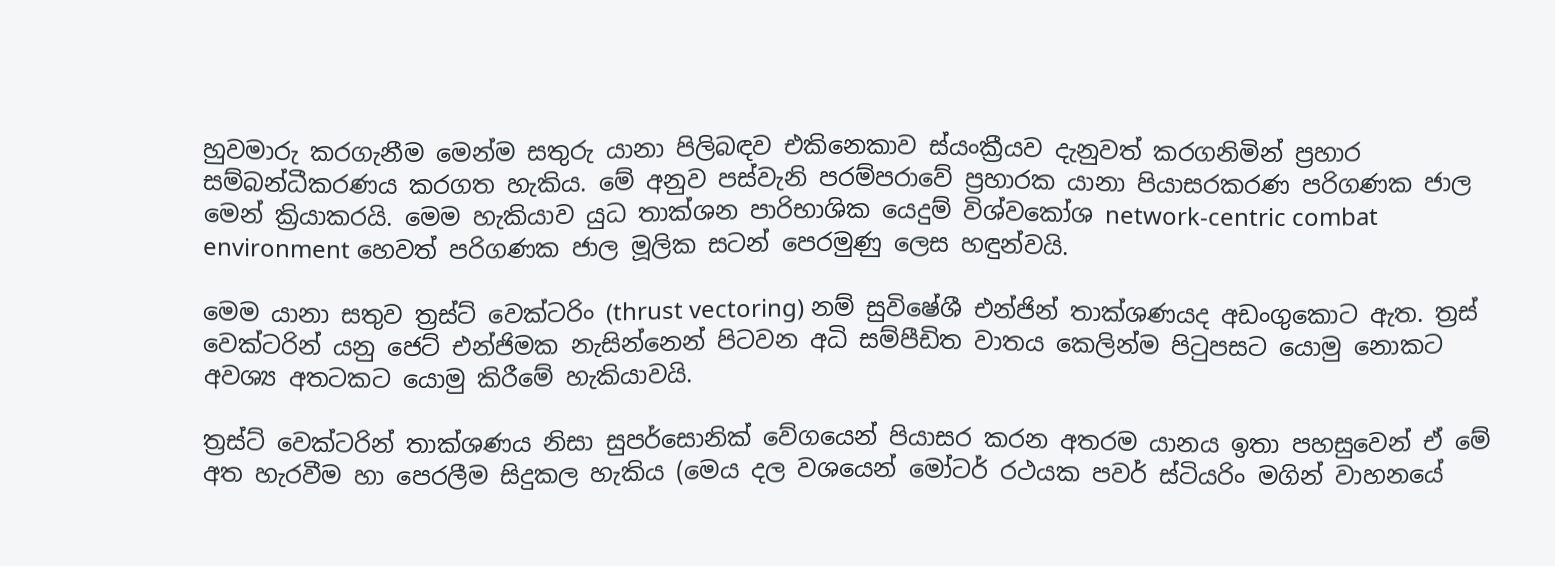හුවමාරු කරගැනීම මෙන්ම සතුරු යානා පිලිබඳව එකිනෙකාව ස්යංක්‍රීයව දැනුවත් කරගනිමින් ප්‍රහාර සම්බන්ධීකරණය කරගත හැකිය. මේ අනුව පස්වැනි පරම්පරාවේ ප්‍රහාරක යානා පියාසරකරණ පරිගණක ජාල මෙන් ක්‍රියාකරයි. මෙම හැකියාව යුධ තාක්ශන පාරිභාශික යෙදුම් විශ්වකෝශ network-centric combat environment හෙවත් පරිගණක ජාල මූලික සටන් පෙරමුණු ලෙස හඳුන්වයි.

මෙම යානා සතුව ත්‍රස්ට් වෙක්ටරිං (thrust vectoring) නම් සුවිෂේශී එන්ජින් තාක්ශණයද අඩංගුකොට ඇත. ත්‍රස් වෙක්ටරින් යනු ජෙට් එන්ජිමක නැසින්නෙන් පිටවන අධි සම්පීඩිත වාතය කෙලින්ම පිටුපසට යොමු නොකට අවශ්‍ය අතටකට යොමු කිරීමේ හැකියාවයි.

ත්‍රස්ට් වෙක්ටරින් තාක්ශණය නිසා සුපර්සොනික් වේගයෙන් පියාසර කරන අතරම යානය ඉතා පහසුවෙන් ඒ මේ අත හැරවීම හා පෙරලීම සිදුකල හැකිය (මෙය දල වශයෙන් මෝටර් රථයක පවර් ස්ටියරිං මගින් වාහනයේ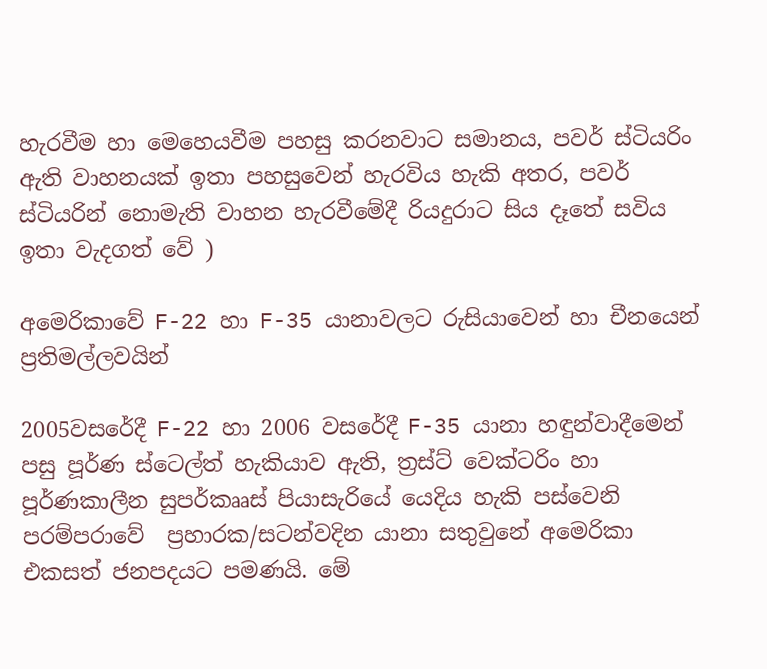හැරවීම හා මෙහෙයවීම පහසු කරනවාට සමානය, පවර් ස්ටියරිං ඇති වාහනයක් ඉතා පහසුවෙන් හැරවිය හැකි අතර, පවර් ස්ටියරින් නොමැති වාහන හැරවීමේදී රියදුරාට සිය දෑතේ සවිය ඉතා වැදගත් වේ )

අමෙරිකාවේ F-22 හා F-35 යානාවලට රුසියාවෙන් හා චීනයෙන් ප්‍රතිමල්ලවයින්

2005වසරේදී F-22 හා 2006 වසරේදී F-35 යානා හඳුන්වාදීමෙන් පසු පූර්ණ ස්ටෙල්ත් හැකියාව ඇති, ත්‍රස්ට් වෙක්ටරිං හා පූර්ණකාලීන සුපර්කෲස් පියාසැරියේ යෙදිය හැකි පස්වෙනි පරම්පරාවේ  ප්‍රහාරක/සටන්වදින යානා සතුවුනේ අමෙරිකා එකසත් ජනපදයට පමණයි. මේ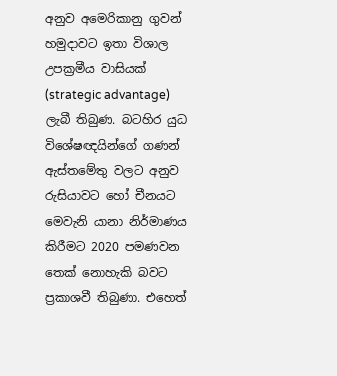අනුව අමෙරිකානු ගුවන් හමුදාවට ඉතා විශාල උපක්‍රමීය වාසියක් (strategic advantage) ලැබී තිබුණ. බටහිර යුධ විශේෂඥයින්ගේ ගණන් ඇස්තමේතු වලට අනුව රුසියාවට හෝ චීනයට මෙවැනි යානා නිර්මාණය කිරීමට 2020 පමණවන තෙක් නොහැකි බවට ප්‍රකාශවී තිබුණා. එහෙත්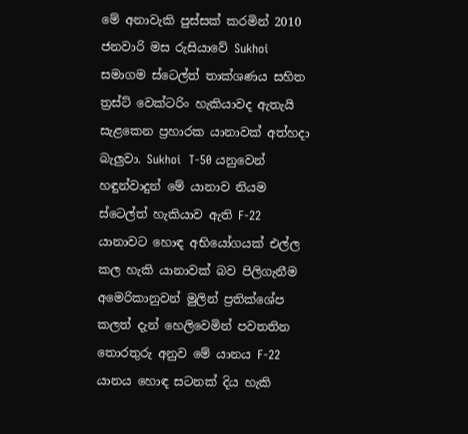මේ අනාවැකි පුස්සක් කරමින් 2010 ජනවාරි මස රුසියාවේ Sukhoi සමාගම ස්ටෙල්ත් තාක්ශණය සහිත ත්‍රස්ට් වෙක්ටරිං හැකියාවද ඇතැයි සැළකෙන ප්‍රහාරක යානාවක් අත්හදා බැලුවා. Sukhoi  T-50 යනුවෙන් හඳුන්වාදුන් මේ යානාව නියම ස්ටෙල්ත් හැකියාව ඇති F-22 යානාවට හොඳ අභියෝගයක් එල්ල කල හැකි යානාවක් බව පිලිගැනීම අමෙරිකානුවන් මුලින් ප්‍රතික්ශේප කලත් දැන් හෙලිවෙමින් පවතතින තොරතුරු අනුව මේ යානය F-22 යානය හොඳ සටනක් දිය හැකි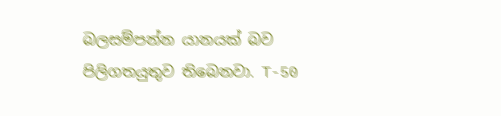බලසම්පන්න යානයක් බව පිලිගතයුතුව තිබෙනවා. T-50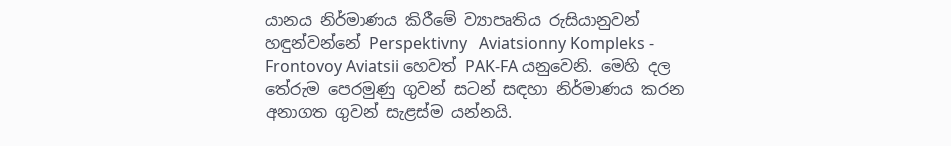යානය නිර්මාණය කිරීමේ ව්‍යාපෘතිය රුසියානුවන් හඳුන්වන්නේ Perspektivny   Aviatsionny Kompleks - Frontovoy Aviatsii හෙවත් PAK-FA යනුවෙනි. මෙහි දල තේරුම පෙරමුණු ගුවන් සටන් සඳහා නිර්මාණය කරන අනාගත ගුවන් සැළස්ම යන්නයි.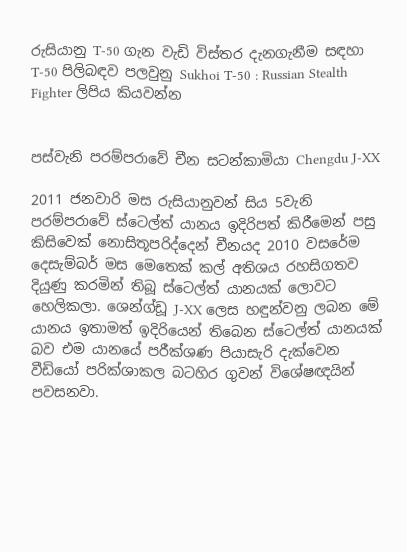රුසියානු T-50 ගැන වැඩි විස්තර දැනගැනීම සඳහා T-50 පිලිබඳව පලවුනු Sukhoi T-50 : Russian Stealth Fighter ලිපිය කියවන්න


පස්වැනි පරම්පරාවේ චීන සටන්කාමියා Chengdu J-XX

2011 ජනවාරි මස රුසියානුවන් සිය 5වැනි පරම්පරාවේ ස්ටෙල්ත් යානය ඉදිරිපත් කිරීමෙන් පසු කිසිවෙක් නොසිතූපරිද්දෙන් චීනයද 2010 වසරේම දෙසැම්බර් මස මෙතෙක් කල් අතිශය රහසිගතව දියුණු කරමින් තිබූ ස්ටෙල්ත් යානයක් ලොවට හෙලිකලා. ශෙන්ග්ඩූ J-XX ලෙස හඳුන්වනු ලබන මේ යානය ඉතාමත් ඉදිරියෙන් තිබෙන ස්ටෙල්ත් යානයක් බව එම යානයේ පරීක්ශණ පියාසැරි දැක්වෙන වීඩියෝ පරික්ශාකල බටහිර ගුවන් විශේෂඥයින් පවසනවා.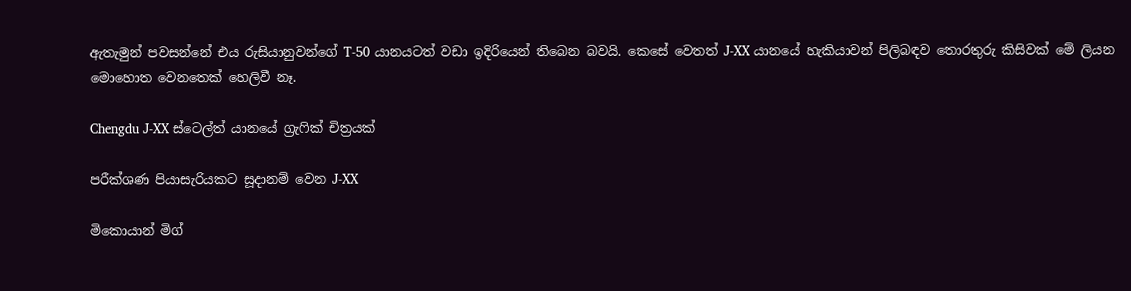ඇතැමුන් පවසන්නේ එය රුසියානුවන්ගේ T-50 යානයටත් වඩා ඉදිරියෙන් තිබෙන බවයි. කෙසේ වෙතත් J-XX යානයේ හැකියාවන් පිලිබඳව තොරතුරු කිසිවක් මේ ලියන මොහොත වෙනතෙක් හෙලිවී නෑ.

Chengdu J-XX ස්ටෙල්ත් යානයේ ග්‍රැෆික් චිත්‍රයක්

පරීක්ශණ පියාසැරියකට සූදානම් වෙන J-XX

මිකොයාන් මිග්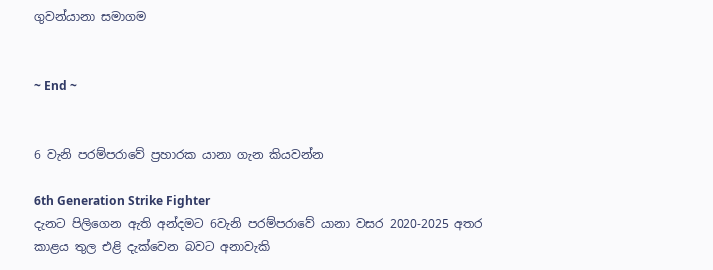ගුවන්යානා සමාගම


~ End ~


6 වැනි පරම්පරාවේ ප්‍රහාරක යානා ගැන කියවන්න

6th Generation Strike Fighter
දැනට පිලිගෙන ඇති අන්දමට 6වැනි පරම්පරාවේ යානා වසර 2020-2025 අතර   කාළය තුල එළි දැක්වෙන බවට අනාවැකි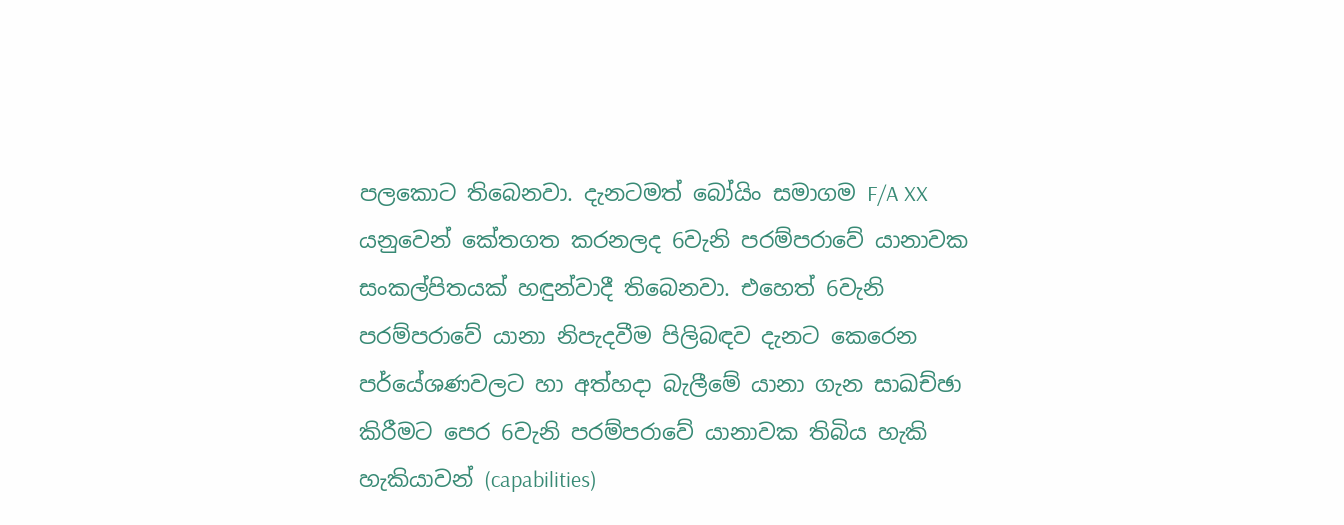පලකොට තිබෙනවා. දැනටමත් බෝයිං සමාගම F/A XX යනුවෙන් කේතගත කරනලද 6වැනි පරම්පරාවේ යානාවක සංකල්පිතයක් හඳුන්වාදී තිබෙනවා. එහෙත් 6වැනි පරම්පරාවේ යානා නිපැදවීම පිලිබඳව දැනට කෙරෙන පර්යේශණවලට හා අත්හදා බැලීමේ යානා ගැන සාඛච්ඡා කිරීමට පෙර 6වැනි පරම්පරාවේ යානාවක තිබිය හැකි හැකියාවන් (capabilities)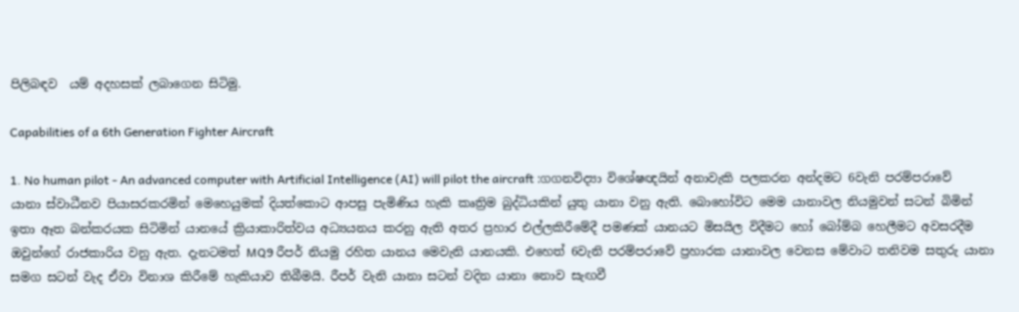පිලිබඳව  යම් අදහසක් ලබාගෙන සිටිමු.

Capabilities of a 6th Generation Fighter Aircraft

1. No human pilot - An advanced computer with Artificial Intelligence (AI) will pilot the aircraft :ගගනවිද්‍යා විශේෂඥයින් අනාවැකි පලකරන අන්දමට 6වැනි පරම්පරාවේ යානා ස්වාධීනව පියාසරකරමින් මෙහෙයුමක් දියත්කොට ආපසු පැමිණිය හැකි කෘත්‍රිම බුද්ධියකින් යුතු යානා වනු ඇති. බොහෝවිට මෙම යානාවල නියමුවන් සටන් බිමින් ඉතා ඈත බන්කරයක සිටිමින් යානයේ ක්‍රියාකාරිත්වය අධ්‍යයනය කරනු ඇති අතර ප්‍රහාර එල්ලකිරීමේදී පමණක් යානයට මිසයිල විදීමට හෝ බෝම්බ හෙලීමට අවසරදීම ඔවුන්ගේ රාජකාරිය වනු ඇත. දැනටමත් MQ9 රීපර් නියමු රහිත යානය මෙවැනි යානයකි. එහෙත් 6වැනි පරම්පරාවේ ප්‍රහාරක යානාවල වෙනස මේවාට තනිවම සතුරු යානා සමග සටන් වැද ඒවා විනාශ කිරීමේ හැකියාව තිබීමයි. රීපර් වැනි යානා සටන් වදින යානා නොව සැඟවී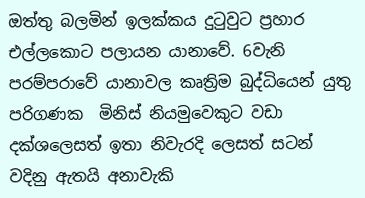ඔත්තු බලමින් ඉලක්කය දුටුවුට ප්‍රහාර එල්ලකොට පලායන යානාවේ. 6වැනි පරම්පරාවේ යානාවල කෘත්‍රිම බුද්ධියෙන් යුතු පරිගණක  මිනිස් නියමුවෙකුට වඩා දක්ශලෙසත් ඉතා නිවැරදි ලෙසත් සටන් වදිනු ඇතයි අනාවැකි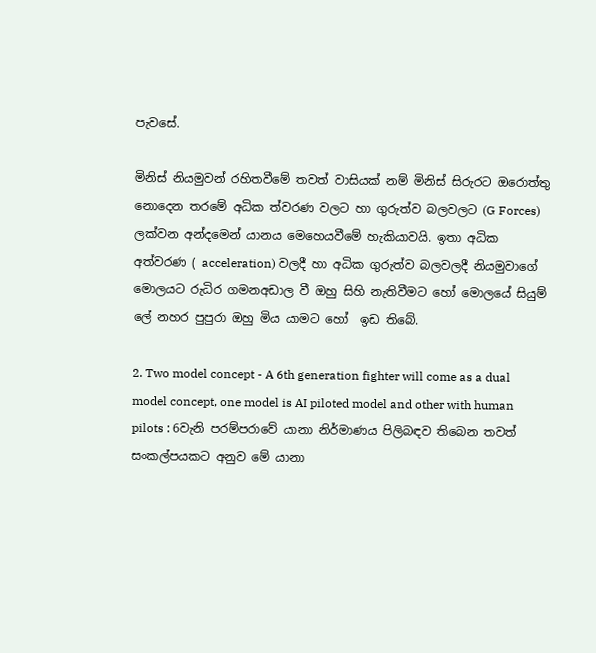පැවසේ.

මිනිස් නියමුවන් රහිතවීමේ තවත් වාසියක් නම් මිනිස් සිරුරට ඔරොත්තු නොදෙන තරමේ අධික ත්වරණ වලට හා ගුරුත්ව බලවලට (G Forces) ලක්වන අන්දමෙන් යානය මෙහෙයවීමේ හැකියාවයි. ඉතා අධික අත්වරණ ( acceleration) වලදී හා අධික ගුරුත්ව බලවලදී නියමුවාගේ මොලයට රුධිර ගමනඅඩාල වී ඔහු සිහි නැතිවීමට හෝ මොලයේ සියුම් ලේ නහර පුපුරා ඔහු මිය යාමට හෝ  ඉඩ තිබේ.

2. Two model concept - A 6th generation fighter will come as a dual model concept, one model is AI piloted model and other with human pilots : 6වැනි පරම්පරාවේ යානා නිර්මාණය පිලිබඳව තිබෙන තවත් සංකල්පයකට අනුව මේ යානා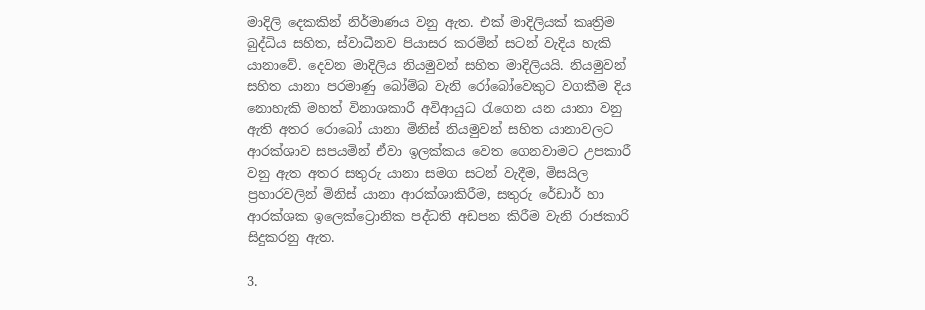මාදිලි දෙකකින් නිර්මාණය වනු ඇත. එක් මාදිලියක් කෘත්‍රිම බුද්ධිය සහිත, ස්වාධීනව පියාසර කරමින් සටන් වැදිය හැකි යානාවේ. දෙවන මාදිලිය නියමුවන් සහිත මාදිලියයි. නියමුවන් සහිත යානා පරමාණු බෝම්බ වැනි රෝබෝවෙකුට වගකීම දිය නොහැකි මහත් විනාශකාරී අවිආයුධ රැගෙන යන යානා වනු ඇති අතර රොබෝ යානා මිනිස් නියමුවන් සහිත යානාවලට ආරක්ශාව සපයමින් ඒවා ඉලක්කය වෙත ගෙනවාමට උපකාරී වනු ඇත අතර සතුරු යානා සමග සටන් වැදීම, මිසයිල ප්‍රහාරවලින් මිනිස් යානා ආරක්ශාකිරීම, සතුරු රේඩාර් හා ආරක්ශක ඉලෙක්ට්‍රොනික පද්ධති අඩපන කිරීම වැනි රාජකාරි සිදුකරනු ඇත.

3.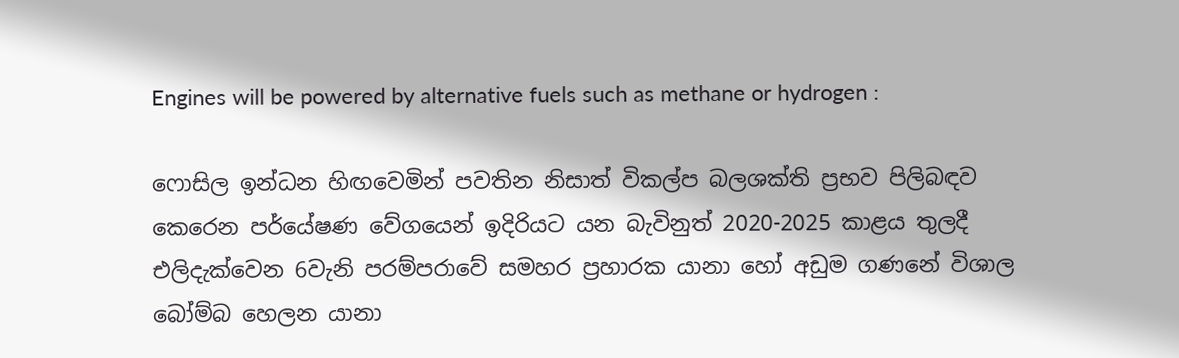Engines will be powered by alternative fuels such as methane or hydrogen :

ෆොසිල ඉන්ධන හිඟවෙමින් පවතින නිසාත් විකල්ප බලශක්ති ප්‍රභව පිලිබඳව කෙරෙන පර්යේෂණ වේගයෙන් ඉදිරියට යන බැවිනුත් 2020-2025 කාළය තුලදී එලිදැක්වෙන 6වැනි පරම්පරාවේ සමහර ප්‍රහාරක යානා හෝ අඩුම ගණනේ විශාල බෝම්බ හෙලන යානා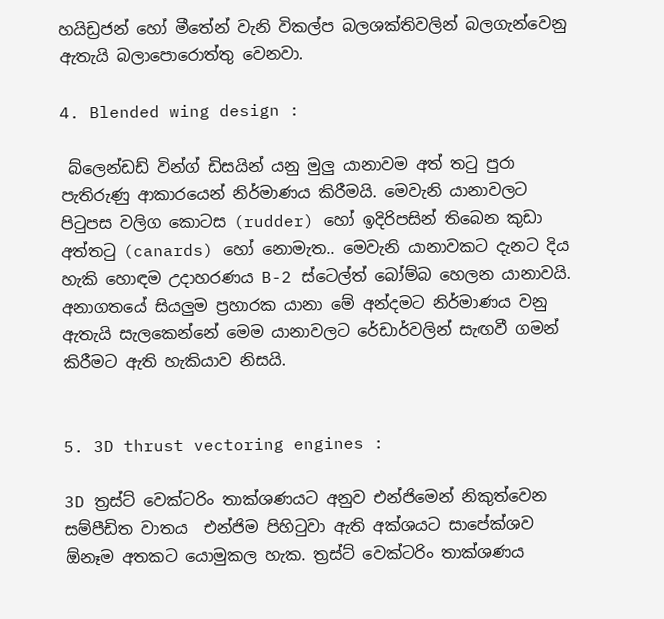හයිඩ්‍රජන් හෝ මීතේන් වැනි විකල්ප බලශක්තිවලින් බලගැන්වෙනු ඇතැයි බලාපොරොත්තු වෙනවා.

4. Blended wing design :

 බ්ලෙන්ඩඩ් වින්ග් ඩිසයින් යනු මුලු යානාවම අත් තටු පුරා පැතිරුණු ආකාරයෙන් නිර්මාණය කිරීමයි. මෙවැනි යානාවලට පිටුපස වලිග කොටස (rudder) හෝ ඉදිරිපසින් තිබෙන කුඩා අත්තටු (canards) හෝ නොමැත.. මෙවැනි යානාවකට දැනට දිය හැකි හොඳම උදාහරණය B-2 ස්ටෙල්ත් බෝම්බ හෙලන යානාවයි. අනාගතයේ සියලුම ප්‍රහාරක යානා මේ අන්දමට නිර්මාණය වනු ඇතැයි සැලකෙන්නේ මෙම යානාවලට රේඩාර්වලින් සැඟවී ගමන් කිරීමට ඇති හැකියාව නිසයි.


5. 3D thrust vectoring engines :

3D ත්‍රස්ට් වෙක්ටරිං තාක්ශණයට අනුව එන්ජිමෙන් නිකුත්වෙන සම්පීඩිත වාතය  එන්ජිම පිහිටුවා ඇති අක්ශයට සාපේක්ශව ඕනෑම අතකට යොමුකල හැක. ත්‍රස්ට් වෙක්ටරිං තාක්ශණය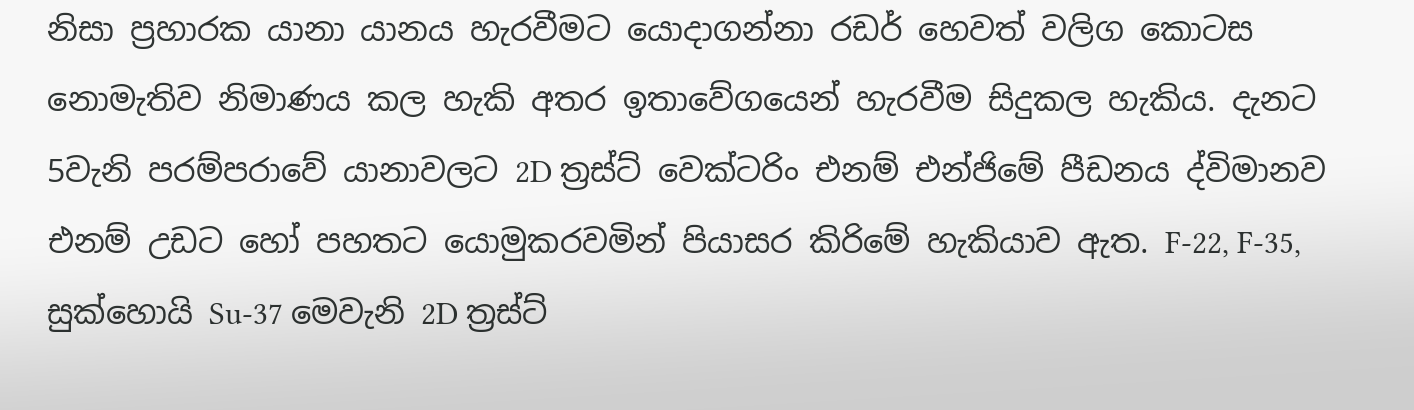නිසා ප්‍රහාරක යානා යානය හැරවීමට යොදාගන්නා රඩර් හෙවත් වලිග කොටස නොමැතිව නිමාණය කල හැකි අතර ඉතාවේගයෙන් හැරවීම සිදුකල හැකිය. දැනට 5වැනි පරම්පරාවේ යානාවලට 2D ත්‍රස්ට් වෙක්ටරිං එනම් එන්ජිමේ පීඩනය ද්විමානව එනම් උඩට හෝ පහතට යොමුකරවමින් පියාසර කිරිමේ හැකියාව ඇත. F-22, F-35, සුක්හොයි Su-37 මෙවැනි 2D ත්‍රස්ට්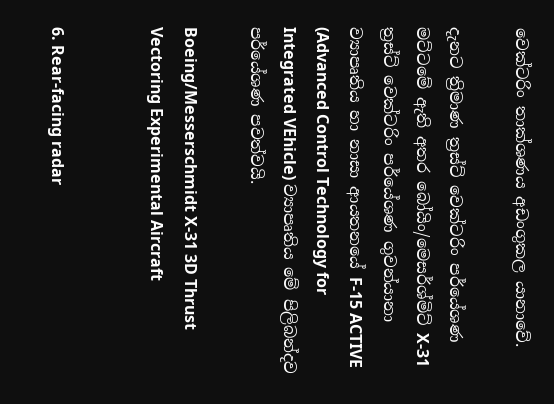වෙක්ටරිං තාක්ශණය අඩංගුකල යානාවේ.

දැනට ත්‍රිමාණ ත්‍රස්ට් වෙක්ටරිං පර්යේශණ මට්ටමේ ඇති අතර බෝයිං/මෙසර්ශ්මිට් X-31 ත්‍රස්ට් වෙක්ටරිං පර්යේශණ ගුවන්යානා ව්‍යාපෘතිය හා නාසා ආයතනයේ F-15 ACTIVE (Advanced Control Technology for Integrated VEhicle) ව්‍යාපෘතිය මේ පිලිබන්දව පර්යේශණ පවත්වයි.

Boeing/Messerschmidt X-31 3D Thrust Vectoring Experimental Aircraft


6. Rear-facing radar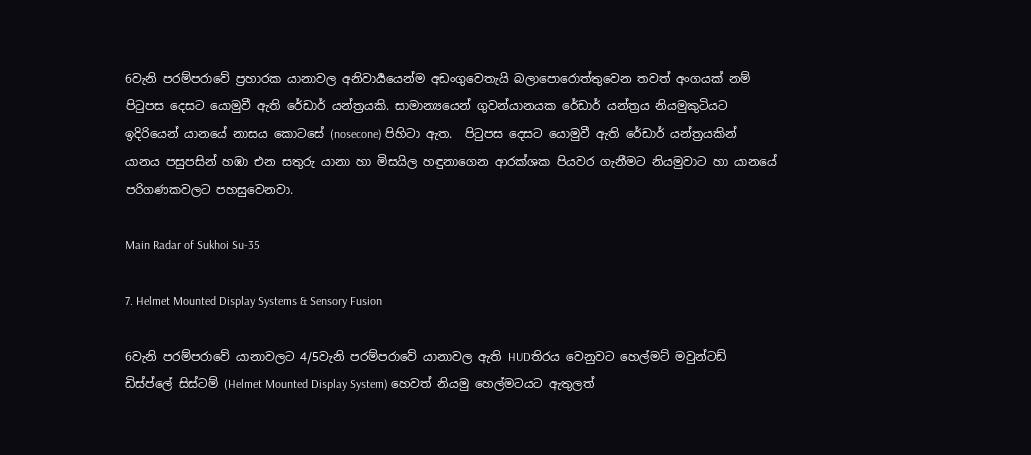6වැනි පරම්පරාවේ ප්‍රහාරක යානාවල අනිවාර්‍යයෙන්ම අඩංගුවෙතැයි බලාපොරොත්තුවෙන තවත් අංගයක් නම් පිටුපස දෙසට යොමුවී ඇති රේඩාර් යන්ත්‍රයකි. සාමාන්‍යයෙන් ගුවන්යානයක රේඩාර් යන්ත්‍රය නියමුකුටියට ඉදිරියෙන් යානයේ නාසය කොටසේ (nosecone) පිහිටා ඇත.  පිටුපස දෙසට යොමුවී ඇති රේඩාර් යන්ත්‍රයකින් යානය පසුපසින් හඹා එන සතුරු යානා හා මිසයිල හඳුනාගෙන ආරක්ශක පියවර ගැනීමට නියමුවාට හා යානයේ පරිගණකවලට පහසුවෙනවා.

Main Radar of Sukhoi Su-35

7. Helmet Mounted Display Systems & Sensory Fusion

6වැනි පරම්පරාවේ යානාවලට 4/5වැනි පරම්පරාවේ යානාවල ඇති HUDතිරය වෙනුවට හෙල්මට් මවුන්ටඩ් ඩිස්ප්ලේ සිස්ටම් (Helmet Mounted Display System) හෙවත් නියමු හෙල්මටයට ඇතුලත්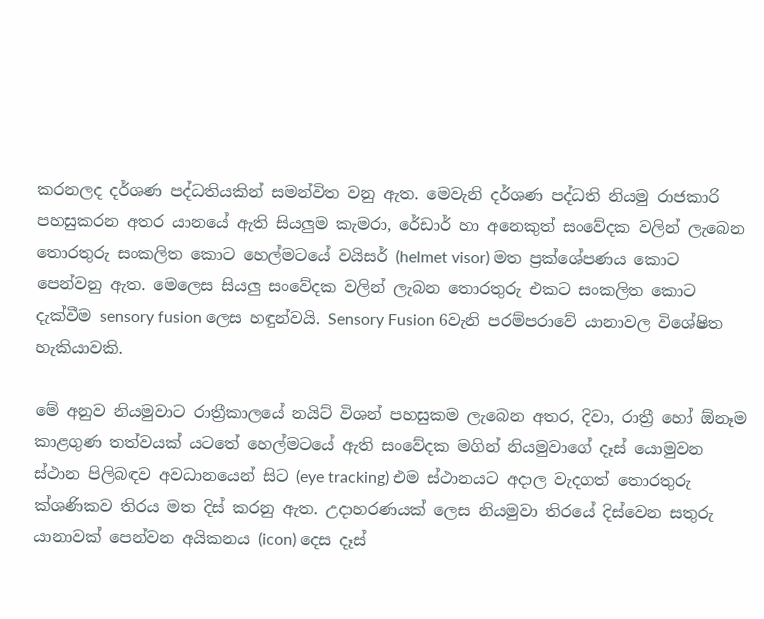කරනලද දර්ශණ පද්ධතියකින් සමන්විත වනු ඇත. මෙවැනි දර්ශණ පද්ධති නියමු රාජකාරි පහසුකරන අතර යානයේ ඇති සියලුම කැමරා, රේඩාර් හා අනෙකුත් සංවේදක වලින් ලැබෙන තොරතුරු සංකලිත කොට හෙල්මටයේ වයිසර් (helmet visor) මත ප්‍රක්ශේපණය කොට පෙන්වනු ඇත. මෙලෙස සියලු සංවේදක වලින් ලැබන තොරතුරු එකට සංකලිත කොට දැක්වීම sensory fusion ලෙස හඳුන්වයි. Sensory Fusion 6වැනි පරම්පරාවේ යානාවල විශේෂිත හැකියාවකි.

මේ අනුව නියමුවාට රාත්‍රීකාලයේ නයිට් විශන් පහසුකම ලැබෙන අතර, දිවා, රාත්‍රී හෝ ඕනෑම කාළගුණ තත්වයක් යටතේ හෙල්මටයේ ඇති සංවේදක මගින් නියමුවාගේ දෑස් යොමුවන ස්ථාන පිලිබඳව අවධානයෙන් සිට (eye tracking) එම ස්ථානයට අදාල වැදගත් තොරතුරු ක්ශණිකව තිරය මත දිස් කරනු ඇත. උදාහරණයක් ලෙස නියමුවා තිරයේ දිස්වෙන සතුරු යානාවක් පෙන්වන අයිකනය (icon) දෙස දෑස්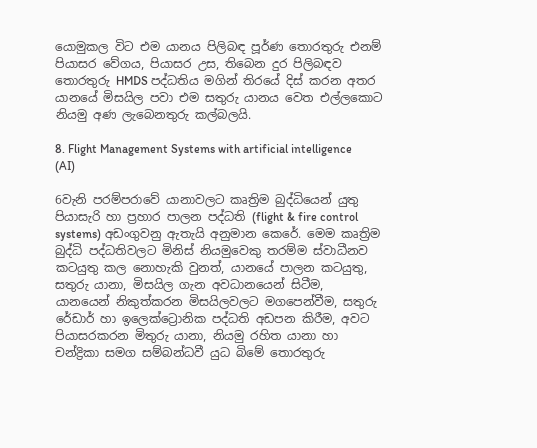යොමුකල විට එම යානය පිලිබඳ පූර්ණ තොරතුරු එනම් පියාසර වේගය, පියාසර උස, තිබෙන දුර පිලිබඳව තොරතුරු HMDS පද්ධතිය මගින් තිරයේ දිස් කරන අතර යානයේ මිසයිල පවා එම සතුරු යානය වෙත එල්ලකොට නියමු අණ ලැබෙනතුරු කල්බලයි.

8. Flight Management Systems with artificial intelligence (AI)

6වැනි පරම්පරාවේ යානාවලට කෘත්‍රිම බුද්ධියෙන් යුතු පියාසැරි හා ප්‍රහාර පාලන පද්ධති (flight & fire control systems) අඩංගුවනු ඇතැයි අනුමාන කෙරේ. මෙම කෘත්‍රිම බුද්ධි පද්ධතිවලට මිනිස් නියමුවෙකු තරම්ම ස්වාධීනව කටයුතු කල නොහැකි වුනත්, යානයේ පාලන කටයුතු, සතුරු යානා, මිසයිල ගැන අවධානයෙන් සිටීම, යානයෙන් නිකුත්කරන මිසයිලවලට මගපෙන්වීම, සතුරු රේඩාර් හා ඉලෙක්ට්‍රොනික පද්ධති අඩපන කිරීම, අවට පියාසරකරන මිතුරු යානා, නියමු රහිත යානා හා චන්ද්‍රිකා සමග සම්බන්ධවී යුධ බිමේ තොරතුරු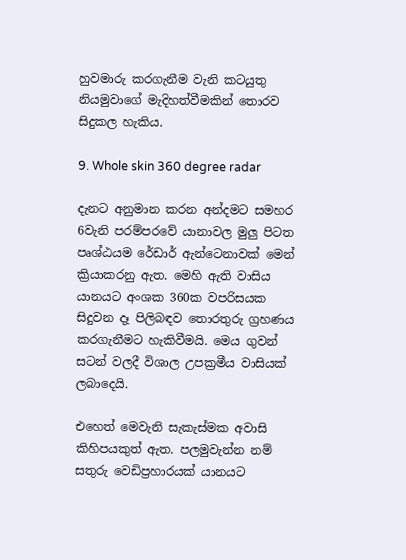හුවමාරු කරගැනීම වැනි කටයුතු නියමුවාගේ මැදිහත්වීමකින් තොරව සිදුකල හැකිය.

9. Whole skin 360 degree radar

දැනට අනුමාන කරන අන්දමට සමහර 6වැනි පරම්පරවේ යානාවල මුලු පිටත පෘශ්ඨයම රේඩාර් ඇන්ටෙනාවක් මෙන් ක්‍රියාකරනු ඇත. මෙහි ඇති වාසිය යානයට අංශක 360ක වපරිසයක සිදුවන දෑ පිලිබඳව තොරතුරු ග්‍රහණය කරගැනීමට හැකිවීමයි. මෙය ගුවන් සටන් වලදී විශාල උපක්‍රමීය වාසියක් ලබාදෙයි.

එහෙත් මෙවැනි සැකැස්මක අවාසි කිහිපයකුත් ඇත. පලමුවැන්න නම් සතුරු වෙඩිප්‍රහාරයක් යානයට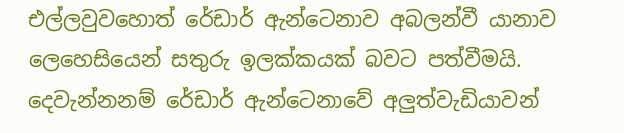එල්ලවුවහොත් රේඩාර් ඇන්ටෙනාව අබලන්වී යානාව ලෙහෙසියෙන් සතුරු ඉලක්කයක් බවට පත්වීමයි. දෙවැන්නනම් රේඩාර් ඇන්ටෙනාවේ අලුත්වැඩියාවන්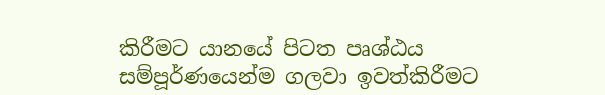කිරීමට යානයේ පිටත පෘශ්ඨය සම්පූර්ණයෙන්ම ගලවා ඉවත්කිරීමට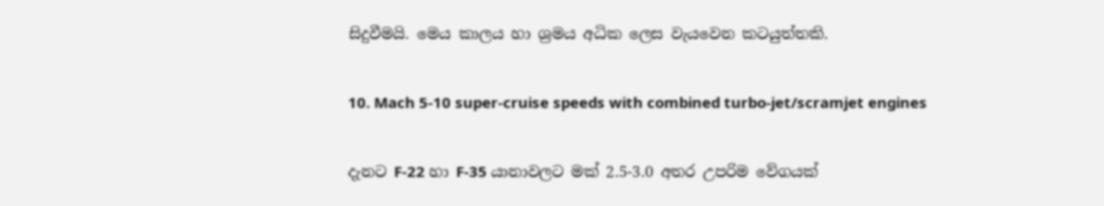සිදුවීමයි. මෙය කාලය හා ශ්‍රමය අධික ලෙස වැයවෙන කටයුත්තකි.

10. Mach 5-10 super-cruise speeds with combined turbo-jet/scramjet engines

දැනට F-22 හා F-35 යානාවලට මක් 2.5-3.0 අතර උපරිම වේගයක්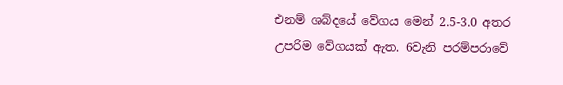එනම් ශබ්දයේ වේගය මෙන් 2.5-3.0 අතර උපරිම වේගයක් ඇත. 6වැනි පරම්පරාවේ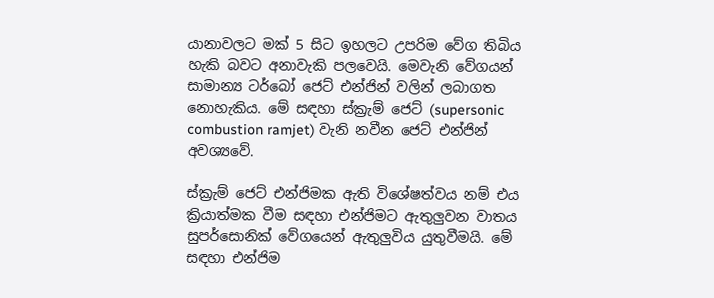යානාවලට මක් 5 සිට ඉහලට උපරිම වේග තිබිය හැකි බවට අනාවැකි පලවෙයි. මෙවැනි වේගයන් සාමාන්‍ය ටර්බෝ ජෙට් එන්ජින් වලින් ලබාගත නොහැකිය. මේ සඳහා ස්ක්‍රැම් ජෙට් (supersonic combustion ramjet) වැනි නවීන ජෙට් එන්ජින් අවශ්‍යවේ.

ස්ක්‍රැම් ජෙට් එන්ජිමක ඇති විශේෂත්වය නම් එය ක්‍රියාත්මක වීම සඳහා එන්ජිමට ඇතුලුවන වාතය සුපර්සොනික් වේගයෙන් ඇතුලුවිය යුතුවීමයි. මේ සඳහා එන්ජිම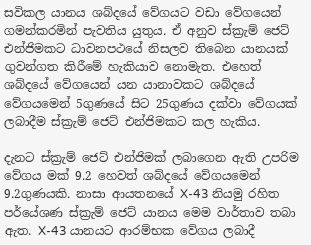සවිකල යානය ශබ්දයේ වේගයට වඩා වේගයෙන් ගමන්කරමින් පැවතිය යුතුය. ඒ අනුව ස්ක්‍රැම් ජෙට් එන්ජිමකට ධාවනපථයේ නිසලව තිබෙන යානයක් ගුවන්ගත කිරීමේ හැකියාව නොමැත. එහෙත් ශබ්දයේ වේගයෙන් යන යානාවකට ශබ්දයේ වේගයමෙන් 5ගුණයේ සිට 25ගුණය දක්වා වේගයක් ලබාදීම ස්ක්‍රැම් ජෙට් එන්ජිමකට කල හැකිය.

දැනට ස්ක්‍රැම් ජෙට් එන්ජිමක් ලබාගෙන ඇති උපරිම වේගය මක් 9.2 හෙවත් ශබ්දයේ වේගයමෙන් 9.2ගුණයකි. නාසා ආයතනයේ X-43 නියමු රහිත පර්යේශණ ස්ක්‍රැම් ජෙට් යානය මෙම වාර්තාව තබා ඇත. X-43 යානයට ආරම්භක වේගය ලබාදී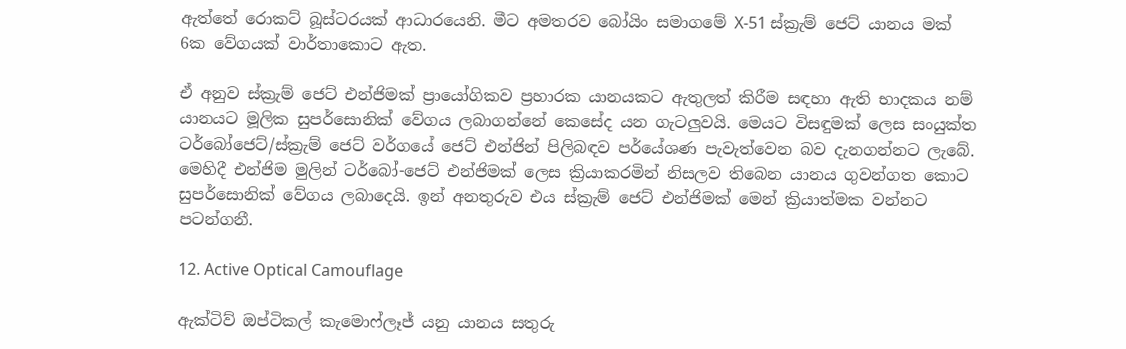ඇත්තේ රොකට් බූස්ටරයක් ආධාරයෙනි. මීට අමතරව බෝයිං සමාගමේ X-51 ස්ක්‍රැම් ජෙට් යානය මක් 6ක වේගයක් වාර්තාකොට ඇත.

ඒ අනුව ස්ක්‍රැම් ජෙට් එන්ජිමක් ප්‍රායෝගිකව ප්‍රහාරක යානයකට ඇතුලත් කිරීම සඳහා ඇති භාදකය නම් යානයට මූලික සුපර්සොනික් වේගය ලබාගන්නේ කෙසේද යන ගැටලුවයි. මෙයට විසඳුමක් ලෙස සංයුක්ත ටර්බෝජෙට්/ස්ක්‍රැම් ජෙට් වර්ගයේ ජෙට් එන්ජින් පිලිබඳව පර්යේශණ පැවැත්වෙන බව දැනගන්නට ලැබේ. මෙහිදී එන්ජිම මුලින් ටර්බෝ-ජෙට් එන්ජිමක් ලෙස ක්‍රියාකරමින් නිසලව තිබෙන යානය ගුවන්ගත කොට සුපර්සොනික් වේගය ලබාදෙයි. ඉන් අනතුරුව එය ස්ක්‍රැම් ජෙට් එන්ජිමක් මෙන් ක්‍රියාත්මක වන්නට පටන්ගනී.

12. Active Optical Camouflage

ඇක්ටිව් ඔප්ටිකල් කැමොෆ්ලෑජ් යනු යානය සතුරු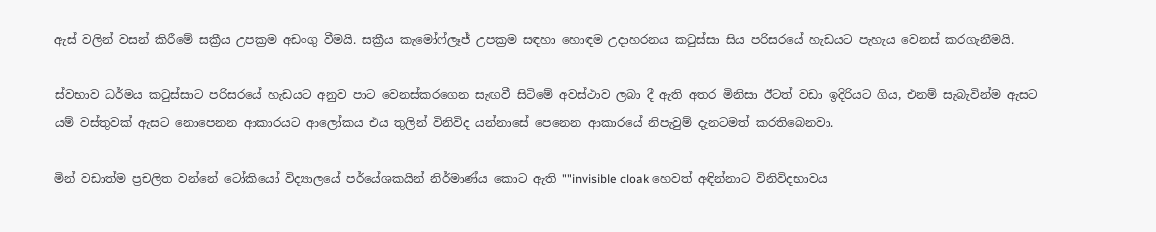ඇස් වලින් වසන් කිරීමේ සක්‍රීය උපක්‍රම අඩංගු වීමයි. සක්‍රීය කැමෝෆ්ලෑජ් උපක්‍රම සඳහා හොඳම උදාහරනය කටුස්සා සිය පරිසරයේ හැඩයට පැහැය වෙනස් කරගැනීමයි.

ස්වභාව ධර්මය කටුස්සාට පරිසරයේ හැඩයට අනුව පාට වෙනස්කරගෙන සැඟවී සිටිමේ අවස්ථාව ලබා දී ඇති අතර මිනිසා ඊටත් වඩා ඉදිරියට ගිය, එනම් සැබැවින්ම ඇසට යම් වස්තුවක් ඇසට නොපෙනන ආකාරයට ආලෝකය එය තුලින් විනිවිද යන්නාසේ පෙනෙන ආකාරයේ නිපැවුම් දැනටමත් කරතිබෙනවා.

මින් වඩාත්ම ප්‍රචලිත වන්නේ ටෝකියෝ විද්‍යාලයේ පර්යේශකයින් නිර්මාණ්ය කොට ඇති ""invisible cloak හෙවත් අඳින්නාට විනිවිදභාවය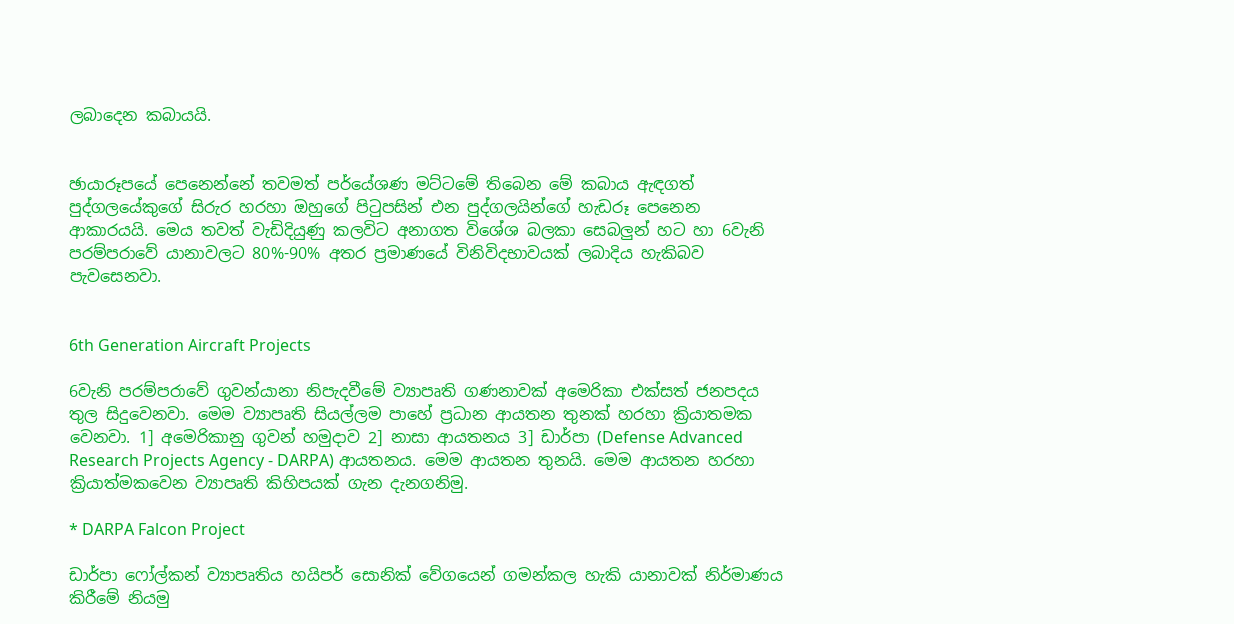ලබාදෙන කබායයි.


ඡායාරූපයේ පෙනෙන්නේ තවමත් පර්යේශණ මට්ටමේ තිබෙන මේ කබාය ඇඳගත් පුද්ගලයේකුගේ සිරුර හරහා ඔහුගේ පිටුපසින් එන පුද්ගලයින්ගේ හැඩරූ පෙනෙන ආකාරයයි. මෙය තවත් වැඩිදියුණු කලවිට අනාගත විශේශ බලකා සෙබලුන් හට හා 6වැනි පරම්පරාවේ යානාවලට 80%-90% අතර ප්‍රමාණයේ විනිවිදභාවයක් ලබාදිය හැකිබව පැවසෙනවා.


6th Generation Aircraft Projects

6වැනි පරම්පරාවේ ගුවන්යානා නිපැදවීමේ ව්‍යාපෘති ගණනාවක් අමෙරිකා එක්සත් ජනපදය තුල සිදුවෙනවා. මෙම ව්‍යාපෘති සියල්ලම පාහේ ප්‍රධාන ආයතන තුනක් හරහා ක්‍රියාතමක වෙනවා. 1] අමෙරිකානු ගුවන් හමුදාව 2] නාසා ආයතනය 3] ඩාර්පා (Defense Advanced Research Projects Agency - DARPA) ආයතනය. මෙම ආයතන තුනයි. මෙම ආයතන හරහා ක්‍රියාත්මකවෙන ව්‍යාපෘති කිහිපයක් ගැන දැනගනිමු.

* DARPA Falcon Project

ඩාර්පා ෆෝල්කන් ව්‍යාපෘතිය හයිපර් සොනික් වේගයෙන් ගමන්කල හැකි යානාවක් නිර්මාණය කිරීමේ නියමු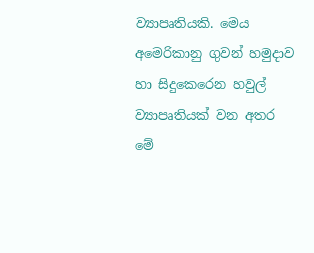ව්‍යාපෘතියකි. මෙය අමෙරිකානු ගුවන් හමුදාව හා සිදුකෙරෙන හවුල් ව්‍යාපෘතියක් වන අතර මේ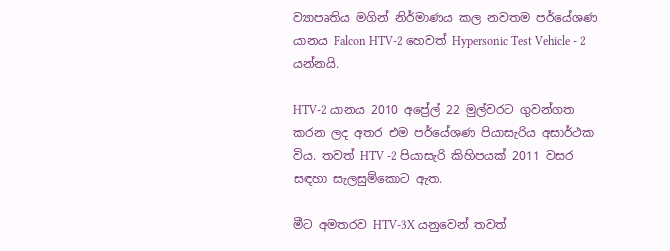ව්‍යාපෘතිය මගින් නිර්මාණය කල නවතම පර්යේශණ යානය Falcon HTV-2 හෙවත් Hypersonic Test Vehicle - 2 යන්නයි.

HTV-2 යානය 2010 අප්‍රේල් 22 මුල්වරට ගුවන්ගත කරන ලද අතර එම පර්යේශණ පියාසැරිය අසාර්ථක විය. තවත් HTV -2 පියාසැරි කිහිපයක් 2011 වසර සඳහා සැලසුම්කොට ඇත.

මීට අමතරව HTV-3X යනුවෙන් තවත්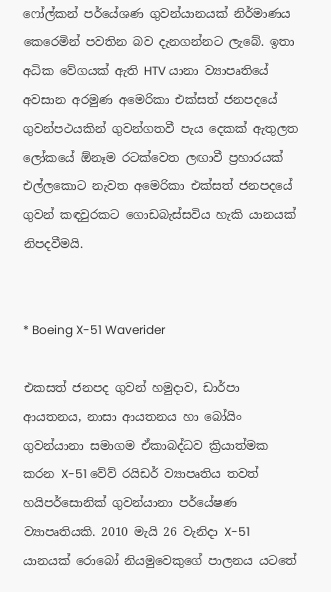ෆෝල්කන් පර්යේශණ ගුවන්යානයක් නිර්මාණය කෙරෙමින් පවතින බව දැනගන්නට ලැබේ. ඉතා අධික වේගයක් ඇති HTV යානා ව්‍යාපෘතියේ අවසාන අරමුණ අමෙරිකා එක්සත් ජනපදයේ ගුවන්පථයකින් ගුවන්ගතවී පැය දෙකක් ඇතුලත ලෝකයේ ඕනෑම රටක්වෙත ලඟාවී ප්‍රහාරයක් එල්ලකොට නැවත අමෙරිකා එක්සත් ජනපදයේ ගුවන් කඳවුරකට ගොඩබැස්සවිය හැකි යානයක් නිපදවීමයි.


* Boeing X-51 Waverider

එකසත් ජනපද ගුවන් හමුදාව, ඩාර්පා ආයතනය, නාසා ආයතනය හා බෝයිං ගුවන්යානා සමාගම ඒකාබද්ධව ක්‍රියාත්මක කරන X-51 වේව් රයිඩර් ව්‍යාපෘතිය තවත් හයිපර්සොනික් ගුවන්යානා පර්යේෂණ ව්‍යාපෘතියකි. 2010 මැයි 26 වැනිදා X-51 යානයක් රොබෝ නියමුවෙකුගේ පාලනය යටතේ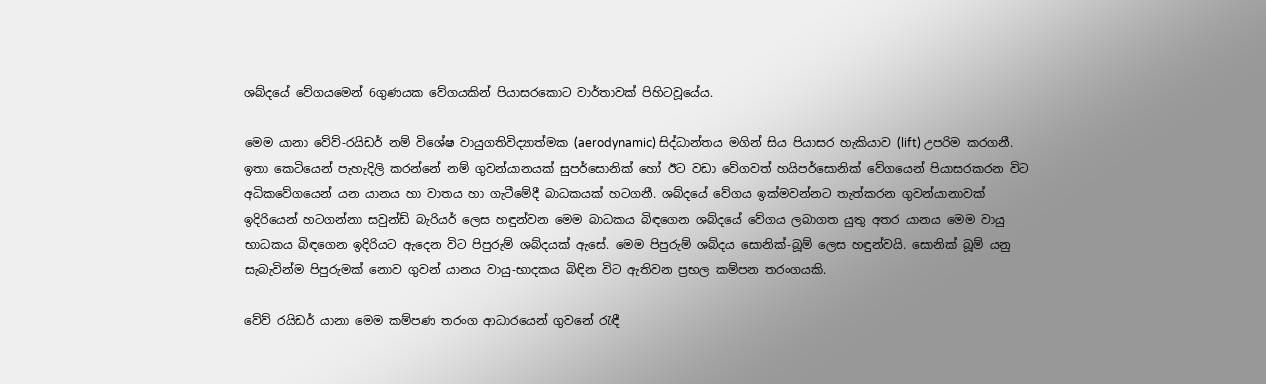ශබ්දයේ වේගයමෙන් 6ගුණයක වේගයකින් පියාසරකොට වාර්තාවක් පිහිටවූයේය.

මෙම යානා වේව්-රයිඩර් නම් විශේෂ වායුගතිවිද්‍යාත්මක (aerodynamic) සිද්ධාන්තය මගින් සිය පියාසර හැකියාව (lift) උපරිම කරගනී. ඉතා කෙටියෙන් පැහැදිලි කරන්නේ නම් ගුවන්යානයක් සුපර්සොනික් හෝ ඊට වඩා වේගවත් හයිපර්සොනික් වේගයෙන් පියාසරකරන විට අධිකවේගයෙන් යන යානය හා වාතය හා ගැටීමේදී බාධකයක් හටගනී. ශබ්දයේ වේගය ඉක්මවන්නට තැත්කරන ගුවන්යානාවක් ඉදිරියෙන් හටගන්නා සවුන්ඩ් බැරියර් ලෙස හඳුන්වන මෙම බාධකය බිඳගෙන ශබ්දයේ වේගය ලබාගත යුතු අතර යානය මෙම වායු භාධකය බිඳගෙන ඉදිරියට ඇදෙන විට පිපුරුම් ශබ්දයක් ඇසේ. මෙම පිපුරුම් ශබ්දය සොනික්-බූම් ලෙස හඳුන්වයි. සොනික් බූම් යනු සැබැවින්ම පිපුරුමක් නොව ගුවන් යානය වායු-භාදකය බිඳින විට ඇතිවන ප්‍රභල කම්පන තරංගයකි.

වේව් රයිඩර් යානා මෙම කම්පණ තරංග ආධාරයෙන් ගුවනේ රැඳී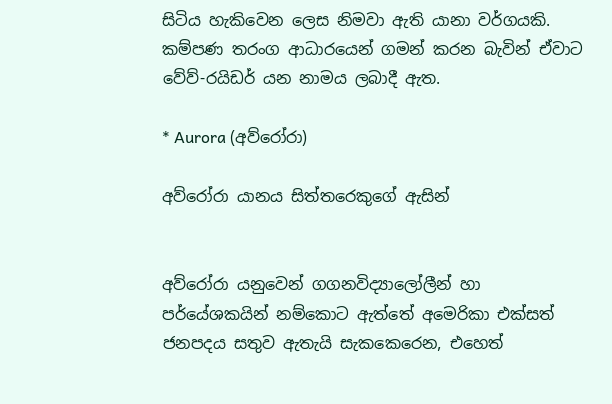සිටිය හැකිවෙන ලෙස නිමවා ඇති යානා වර්ගයකි. කම්පණ තරංග ආධාරයෙන් ගමන් කරන බැවින් ඒවාට වේව්-රයිඩර් යන නාමය ලබාදී ඇත.

* Aurora (අව්රෝරා)

අව්රෝරා යානය සිත්තරෙකුගේ ඇසින්


අව්රෝරා යනුවෙන් ගගනවිද්‍යාලෝලීන් හා පර්යේශකයින් නම්කොට ඇත්තේ අමෙරිකා එක්සත් ජනපදය සතුව ඇතැයි සැකකෙරෙන, එහෙත්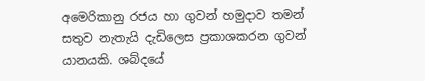අමෙරිකානු රජය හා ගුවන් හමුදාව තමන් සතුව නැතැයි දැඩිලෙස ප්‍රකාශකරන ගුවන් යානයකි. ශබ්දයේ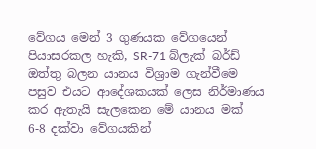වේගය මෙන් 3 ගුණයක වේගයෙන් පියාසරකල හැකි, SR-71 බ්ලැක් බර්ඩ් ඔත්තු බලන යානය විශ්‍රාම ගැන්වීමෙ පසුව එයට ආදේශකයක් ලෙස නිර්මාණය කර ඇතැයි සැලකෙන මේ යානය මක් 6-8 දක්වා වේගයකින්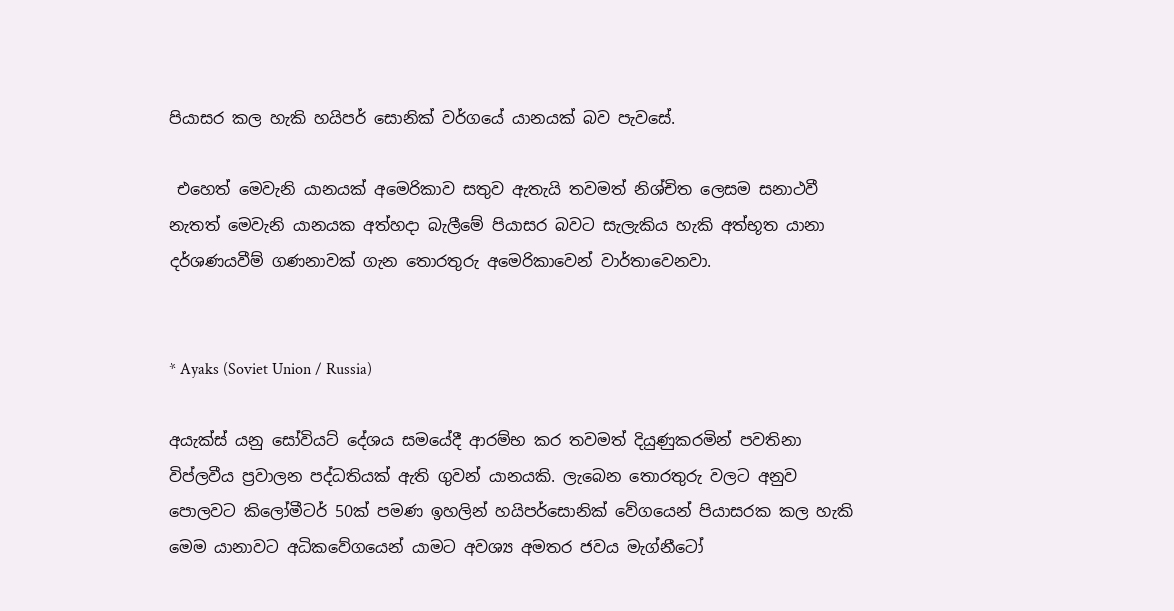පියාසර කල හැකි හයිපර් සොනික් වර්ගයේ යානයක් බව පැවසේ.

 එහෙත් මෙවැනි යානයක් අමෙරිකාව සතුව ඇතැයි තවමත් නිශ්චිත ලෙසම සනාථවී නැතත් මෙවැනි යානයක අත්හදා බැලීමේ පියාසර බවට සැලැකිය හැකි අත්භූත යානා දර්ශණයවීම් ගණනාවක් ගැන තොරතුරු අමෙරිකාවෙන් වාර්තාවෙනවා.


* Ayaks (Soviet Union / Russia)

අයැක්ස් යනු සෝවියට් දේශය සමයේදී ආරම්භ කර තවමත් දියුණුකරමින් පවතිනා විප්ලවීය ප්‍රවාලන පද්ධතියක් ඇති ගුවන් යානයකි. ලැබෙන තොරතුරු වලට අනුව පොලවට කිලෝමීටර් 50ක් පමණ ඉහලින් හයිපර්සොනික් වේගයෙන් පියාසරක කල හැකි මෙම යානාවට අධිකවේගයෙන් යාමට අවශ්‍ය අමතර ජවය මැග්නීටෝ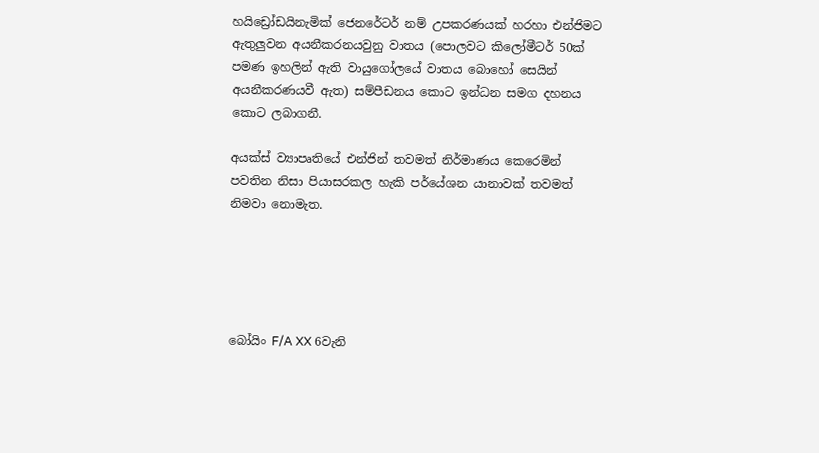හයිඩ්‍රෝඩයිනැමික් ජෙනරේටර් නම් උපකරණයක් හරහා එන්ජිමට ඇතුලුවන අයනීකරනයවුනු වාතය (පොලවට කිලෝමීටර් 50ක් පමණ ඉහලින් ඇති වායුගෝලයේ වාතය බොහෝ සෙයින් අයනීකරණයවී ඇත) සම්පීඩනය කොට ඉන්ධන සමග දහනය කොට ලබාගනී.

අයක්ස් ව්‍යාපෘතියේ එන්ජින් තවමත් නිර්මාණය කෙරෙමින් පවතින නිසා පියාසරකල හැකි පර්යේශන යානාවක් තවමත් නිමවා නොමැත.





බෝයිං F/A XX 6වැනි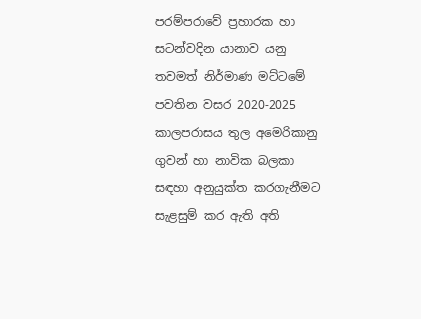පරම්පරාවේ ප්‍රහාරක හා සටන්වදින යානාව යනු තවමත් නිර්මාණ මට්ටමේ පවතින වසර 2020-2025 කාලපරාසය තුල අමෙරිකානු ගුවන් හා නාවික බලකා සඳහා අනුයුක්ත කරගැනීමට සැළසුම් කර ඇති අති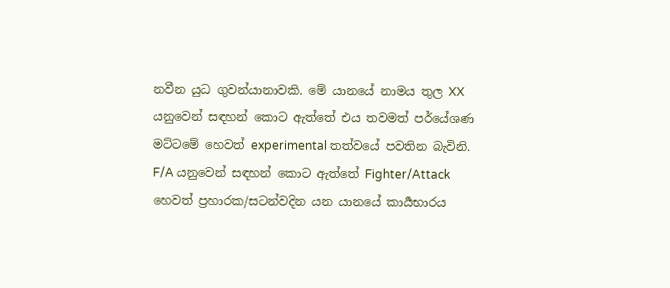නවීන යුධ ගුවන්යානාවකි. මේ යානයේ නාමය තුල XX යනුවෙන් සඳහන් කොට ඇත්තේ එය තවමත් පර්යේශණ මට්ටමේ හෙවත් experimental තත්වයේ පවතින බැවිනි. F/A යනුවෙන් සඳහන් කොට ඇත්තේ Fighter/Attack හෙවත් ප්‍රහාරක/සටන්වදින යන යානයේ කාර්‍යභාරය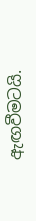ඇඟවීමටයි.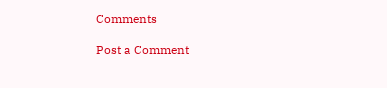Comments

Post a Comment